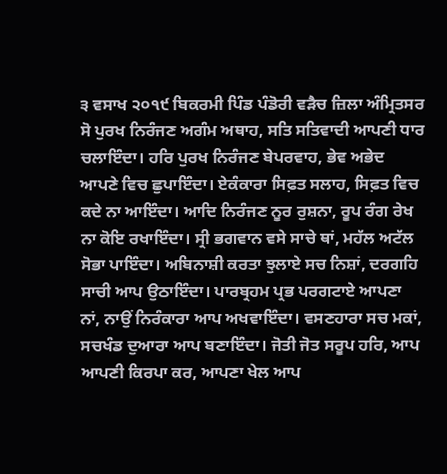੩ ਵਸਾਖ ੨੦੧੯ ਬਿਕਰਮੀ ਪਿੰਡ ਪੰਡੋਰੀ ਵੜੈਚ ਜ਼ਿਲਾ ਅੰਮ੍ਰਿਤਸਰ
ਸੋ ਪੁਰਖ ਨਿਰੰਜਣ ਅਗੰਮ ਅਥਾਹ, ਸਤਿ ਸਤਿਵਾਦੀ ਆਪਣੀ ਧਾਰ ਚਲਾਇੰਦਾ। ਹਰਿ ਪੁਰਖ ਨਿਰੰਜਣ ਬੇਪਰਵਾਹ, ਭੇਵ ਅਭੇਦ ਆਪਣੇ ਵਿਚ ਛੁਪਾਇੰਦਾ। ਏਕੰਕਾਰਾ ਸਿਫ਼ਤ ਸਲਾਹ, ਸਿਫ਼ਤ ਵਿਚ ਕਦੇ ਨਾ ਆਇੰਦਾ। ਆਦਿ ਨਿਰੰਜਣ ਨੂਰ ਰੁਸ਼ਨਾ, ਰੂਪ ਰੰਗ ਰੇਖ ਨਾ ਕੋਇ ਰਖਾਇੰਦਾ। ਸ੍ਰੀ ਭਗਵਾਨ ਵਸੇ ਸਾਚੇ ਥਾਂ, ਮਹੱਲ ਅਟੱਲ ਸੋਭਾ ਪਾਇੰਦਾ। ਅਬਿਨਾਸ਼ੀ ਕਰਤਾ ਝੁਲਾਏ ਸਚ ਨਿਸ਼ਾਂ, ਦਰਗਹਿ ਸਾਚੀ ਆਪ ਉਠਾਇੰਦਾ। ਪਾਰਬ੍ਰਹਮ ਪ੍ਰਭ ਪਰਗਟਾਏ ਆਪਣਾ ਨਾਂ, ਨਾਉਂ ਨਿਰੰਕਾਰਾ ਆਪ ਅਖਵਾਇੰਦਾ। ਵਸਣਹਾਰਾ ਸਚ ਮਕਾਂ, ਸਚਖੰਡ ਦੁਆਰਾ ਆਪ ਬਣਾਇੰਦਾ। ਜੋਤੀ ਜੋਤ ਸਰੂਪ ਹਰਿ, ਆਪ ਆਪਣੀ ਕਿਰਪਾ ਕਰ, ਆਪਣਾ ਖੇਲ ਆਪ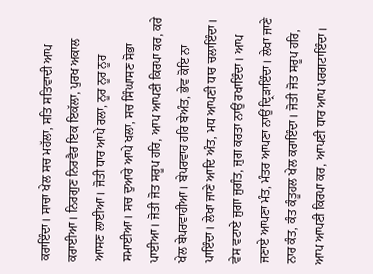ਕਰਾਇੰਦਾ। ਸਾਚਾ ਖੇਲ ਸਚ ਮਹੱਲਾ, ਸਤਿ ਸਤਿਵਾਦੀ ਆਪ ਕਰਾਈਆ। ਨਿਰਗੁਣ ਨਿਰਵੈਰ ਇਕ ਇਕੱਲਾ, ਪੁਰਖ ਅਕਾਲ ਆਸਣ ਲਾਈਆ। ਜੋਤੀ ਧਾਰ ਆਪੇ ਰਲਾ, ਨੂਰ ਨੂਰ ਨੂਰ ਸਮਾਈਆ। ਸਚ ਦੁਆਰੇ ਆਪੇ ਖਲਾ, ਸਚ ਸਿੰਘਾਸਣ ਸੋਭਾ ਪਾਈਆ। ਜੋਤੀ ਜੋਤ ਸਰੂਪ ਹਰਿ, ਆਪ ਆਪਣੀ ਕਿਰਪਾ ਕਰ, ਕਰੇ ਖੇਲ ਬੇਪਰਵਾਹੀਆ। ਬੇਪਰਵਾਹ ਹਰਿ ਬੇਅੰਤ, ਭੇਵ ਕੋਇ ਨਾ ਪਾਇੰਦਾ। ਲੇਖਾ ਜਾਣੇ ਆਦਿ ਅੰਤ, ਮਧ ਆਪਣੀ ਧਾਰ ਚਲਾਇੰਦਾ। ਵੇਸ ਵਟਾਏ ਜੁਗਾ ਜੁਗੰਤ, ਜੁਗ ਕਰਤਾ ਨਾਉਂ ਰਖਾਇੰਦਾ। ਆਪ ਜਣਾਏ ਆਪਣਾ ਮੰਤ, ਮੰਤਰ ਆਪਣਾ ਨਾਉਂ ਦ੍ਰਿੜਾਇੰਦਾ। ਲੇਖਾ ਜਾਣੇ ਨਾਰ ਕੰਤ, ਕੰਤ ਕੰਤੂਹਲ ਖੇਲ ਕਰਾਇੰਦਾ। ਜੋਤੀ ਜੋਤ ਸਰੂਪ ਹਰਿ, ਆਪ ਆਪਣੀ ਕਿਰਪਾ ਕਰ, ਆਪਣੀ ਧਾਰ ਆਪ ਪਰਗਟਾਇੰਦਾ।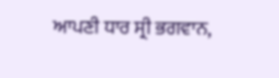ਆਪਣੀ ਧਾਰ ਸ੍ਰੀ ਭਗਵਾਨ,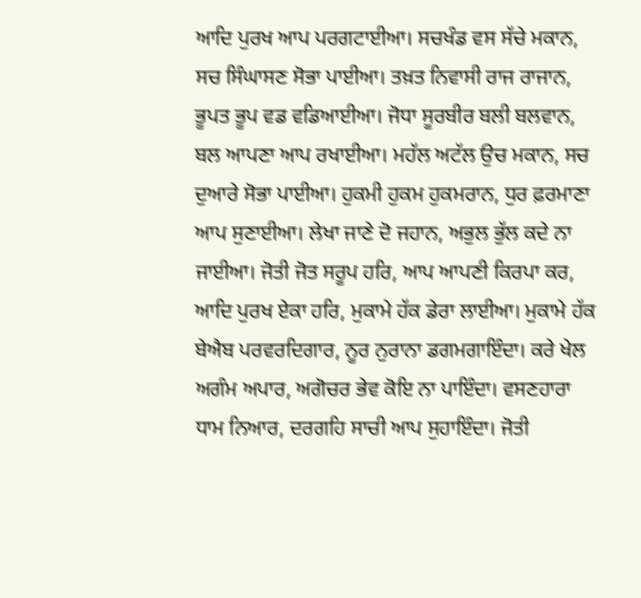ਆਦਿ ਪੁਰਖ ਆਪ ਪਰਗਟਾਈਆ। ਸਚਖੰਡ ਵਸ ਸੱਚੇ ਮਕਾਨ, ਸਚ ਸਿੰਘਾਸਣ ਸੋਭਾ ਪਾਈਆ। ਤਖ਼ਤ ਨਿਵਾਸੀ ਰਾਜ ਰਾਜਾਨ, ਭੂਪਤ ਭੂਪ ਵਡ ਵਡਿਆਈਆ। ਜੋਧਾ ਸੂਰਬੀਰ ਬਲੀ ਬਲਵਾਨ, ਬਲ ਆਪਣਾ ਆਪ ਰਖਾਈਆ। ਮਹੱਲ ਅਟੱਲ ਉਚ ਮਕਾਨ, ਸਚ ਦੁਆਰੇ ਸੋਭਾ ਪਾਈਆ। ਹੁਕਮੀ ਹੁਕਮ ਹੁਕਮਰਾਨ, ਧੁਰ ਫ਼ਰਮਾਣਾ ਆਪ ਸੁਣਾਈਆ। ਲੇਖਾ ਜਾਣੇ ਦੋ ਜਹਾਨ, ਅਭੁਲ ਭੁੱਲ ਕਦੇ ਨਾ ਜਾਈਆ। ਜੋਤੀ ਜੋਤ ਸਰੂਪ ਹਰਿ, ਆਪ ਆਪਣੀ ਕਿਰਪਾ ਕਰ, ਆਦਿ ਪੁਰਖ ਏਕਾ ਹਰਿ, ਮੁਕਾਮੇ ਹੱਕ ਡੇਰਾ ਲਾਈਆ। ਮੁਕਾਮੇ ਹੱਕ ਬੇਐਬ ਪਰਵਰਦਿਗਾਰ, ਨੂਰ ਨੁਰਾਨਾ ਡਗਮਗਾਇੰਦਾ। ਕਰੇ ਖੇਲ ਅਗੰਮ ਅਪਾਰ, ਅਗੋਚਰ ਭੇਵ ਕੋਇ ਨਾ ਪਾਇੰਦਾ। ਵਸਣਹਾਰਾ ਧਾਮ ਨਿਆਰ, ਦਰਗਹਿ ਸਾਚੀ ਆਪ ਸੁਹਾਇੰਦਾ। ਜੋਤੀ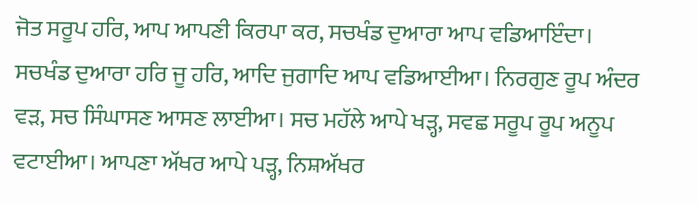ਜੋਤ ਸਰੂਪ ਹਰਿ, ਆਪ ਆਪਣੀ ਕਿਰਪਾ ਕਰ, ਸਚਖੰਡ ਦੁਆਰਾ ਆਪ ਵਡਿਆਇੰਦਾ। ਸਚਖੰਡ ਦੁਆਰਾ ਹਰਿ ਜੂ ਹਰਿ, ਆਦਿ ਜੁਗਾਦਿ ਆਪ ਵਡਿਆਈਆ। ਨਿਰਗੁਣ ਰੂਪ ਅੰਦਰ ਵੜ, ਸਚ ਸਿੰਘਾਸਣ ਆਸਣ ਲਾਈਆ। ਸਚ ਮਹੱਲੇ ਆਪੇ ਖੜ੍ਹ, ਸਵਛ ਸਰੂਪ ਰੂਪ ਅਨੂਪ ਵਟਾਈਆ। ਆਪਣਾ ਅੱਖਰ ਆਪੇ ਪੜ੍ਹ, ਨਿਸ਼ਅੱਖਰ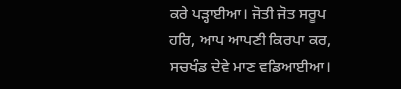ਕਰੇ ਪੜ੍ਹਾਈਆ। ਜੋਤੀ ਜੋਤ ਸਰੂਪ ਹਰਿ, ਆਪ ਆਪਣੀ ਕਿਰਪਾ ਕਰ, ਸਚਖੰਡ ਦੇਵੇ ਮਾਣ ਵਡਿਆਈਆ।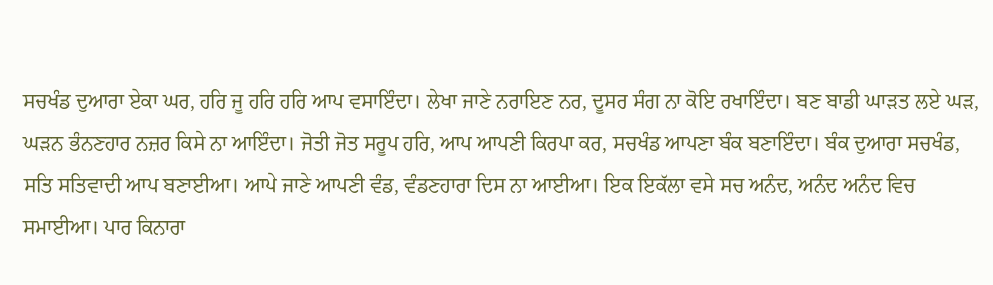ਸਚਖੰਡ ਦੁਆਰਾ ਏਕਾ ਘਰ, ਹਰਿ ਜੂ ਹਰਿ ਹਰਿ ਆਪ ਵਸਾਇੰਦਾ। ਲੇਖਾ ਜਾਣੇ ਨਰਾਇਣ ਨਰ, ਦੂਸਰ ਸੰਗ ਨਾ ਕੋਇ ਰਖਾਇੰਦਾ। ਬਣ ਬਾਡੀ ਘਾੜਤ ਲਏ ਘੜ, ਘੜਨ ਭੰਨਣਹਾਰ ਨਜ਼ਰ ਕਿਸੇ ਨਾ ਆਇੰਦਾ। ਜੋਤੀ ਜੋਤ ਸਰੂਪ ਹਰਿ, ਆਪ ਆਪਣੀ ਕਿਰਪਾ ਕਰ, ਸਚਖੰਡ ਆਪਣਾ ਬੰਕ ਬਣਾਇੰਦਾ। ਬੰਕ ਦੁਆਰਾ ਸਚਖੰਡ, ਸਤਿ ਸਤਿਵਾਦੀ ਆਪ ਬਣਾਈਆ। ਆਪੇ ਜਾਣੇ ਆਪਣੀ ਵੰਡ, ਵੰਡਣਹਾਰਾ ਦਿਸ ਨਾ ਆਈਆ। ਇਕ ਇਕੱਲਾ ਵਸੇ ਸਚ ਅਨੰਦ, ਅਨੰਦ ਅਨੰਦ ਵਿਚ ਸਮਾਈਆ। ਪਾਰ ਕਿਨਾਰਾ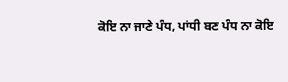ਕੋਇ ਨਾ ਜਾਣੇ ਪੰਧ, ਪਾਂਧੀ ਬਣ ਪੰਧ ਨਾ ਕੋਇ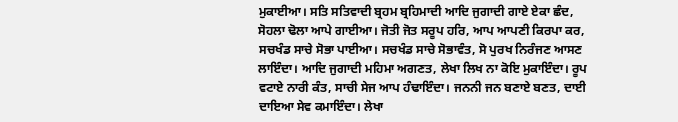ਮੁਕਾਈਆ। ਸਤਿ ਸਤਿਵਾਦੀ ਬ੍ਰਹਮ ਬ੍ਰਹਿਮਾਦੀ ਆਦਿ ਜੁਗਾਦੀ ਗਾਏ ਏਕਾ ਛੰਦ, ਸੋਹਲਾ ਢੋਲਾ ਆਪੇ ਗਾਈਆ। ਜੋਤੀ ਜੋਤ ਸਰੂਪ ਹਰਿ, ਆਪ ਆਪਣੀ ਕਿਰਪਾ ਕਰ, ਸਚਖੰਡ ਸਾਚੇ ਸੋਭਾ ਪਾਈਆ। ਸਚਖੰਡ ਸਾਚੇ ਸੋਭਾਵੰਤ, ਸੋ ਪੁਰਖ ਨਿਰੰਜਣ ਆਸਣ ਲਾਇੰਦਾ। ਆਦਿ ਜੁਗਾਦੀ ਮਹਿਮਾ ਅਗਣਤ, ਲੇਖਾ ਲਿਖ ਨਾ ਕੋਇ ਮੁਕਾਇੰਦਾ। ਰੂਪ ਵਟਾਏ ਨਾਰੀ ਕੰਤ, ਸਾਚੀ ਸੇਜ ਆਪ ਹੰਢਾਇੰਦਾ। ਜਨਨੀ ਜਨ ਬਣਾਏ ਬਣਤ, ਦਾਈ ਦਾਇਆ ਸੇਵ ਕਮਾਇੰਦਾ। ਲੇਖਾ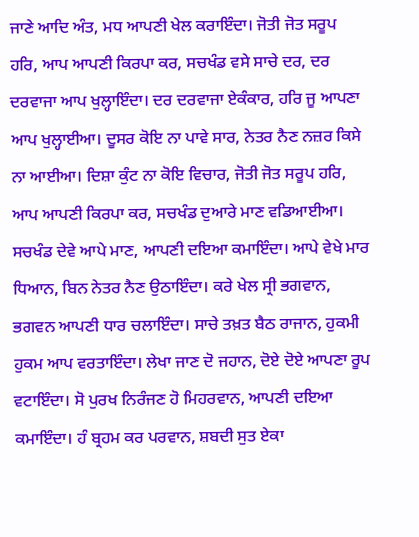ਜਾਣੇ ਆਦਿ ਅੰਤ, ਮਧ ਆਪਣੀ ਖੇਲ ਕਰਾਇੰਦਾ। ਜੋਤੀ ਜੋਤ ਸਰੂਪ ਹਰਿ, ਆਪ ਆਪਣੀ ਕਿਰਪਾ ਕਰ, ਸਚਖੰਡ ਵਸੇ ਸਾਚੇ ਦਰ, ਦਰ ਦਰਵਾਜਾ ਆਪ ਖੁਲ੍ਹਾਇੰਦਾ। ਦਰ ਦਰਵਾਜਾ ਏਕੰਕਾਰ, ਹਰਿ ਜੂ ਆਪਣਾ ਆਪ ਖੁਲ੍ਹਾਈਆ। ਦੂਸਰ ਕੋਇ ਨਾ ਪਾਵੇ ਸਾਰ, ਨੇਤਰ ਨੈਣ ਨਜ਼ਰ ਕਿਸੇ ਨਾ ਆਈਆ। ਦਿਸ਼ਾ ਕੁੰਟ ਨਾ ਕੋਇ ਵਿਚਾਰ, ਜੋਤੀ ਜੋਤ ਸਰੂਪ ਹਰਿ, ਆਪ ਆਪਣੀ ਕਿਰਪਾ ਕਰ, ਸਚਖੰਡ ਦੁਆਰੇ ਮਾਣ ਵਡਿਆਈਆ। ਸਚਖੰਡ ਦੇਵੇ ਆਪੇ ਮਾਣ, ਆਪਣੀ ਦਇਆ ਕਮਾਇੰਦਾ। ਆਪੇ ਵੇਖੇ ਮਾਰ ਧਿਆਨ, ਬਿਨ ਨੇਤਰ ਨੈਣ ਉਠਾਇੰਦਾ। ਕਰੇ ਖੇਲ ਸ੍ਰੀ ਭਗਵਾਨ, ਭਗਵਨ ਆਪਣੀ ਧਾਰ ਚਲਾਇੰਦਾ। ਸਾਚੇ ਤਖ਼ਤ ਬੈਠ ਰਾਜਾਨ, ਹੁਕਮੀ ਹੁਕਮ ਆਪ ਵਰਤਾਇੰਦਾ। ਲੇਖਾ ਜਾਣ ਦੋ ਜਹਾਨ, ਦੋਏ ਦੋਏ ਆਪਣਾ ਰੂਪ ਵਟਾਇੰਦਾ। ਸੋ ਪੁਰਖ ਨਿਰੰਜਣ ਹੋ ਮਿਹਰਵਾਨ, ਆਪਣੀ ਦਇਆ ਕਮਾਇੰਦਾ। ਹੰ ਬ੍ਰਹਮ ਕਰ ਪਰਵਾਨ, ਸ਼ਬਦੀ ਸੁਤ ਏਕਾ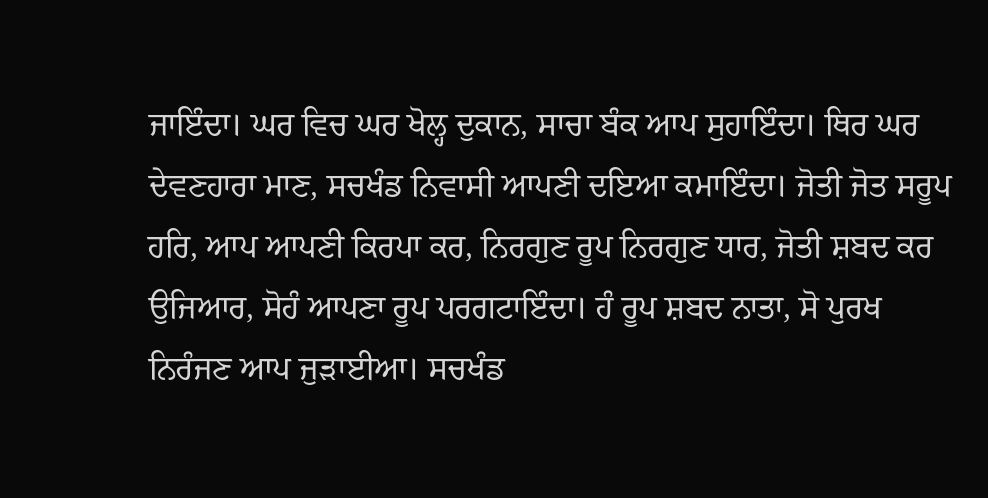ਜਾਇੰਦਾ। ਘਰ ਵਿਚ ਘਰ ਖੋਲ੍ਹ ਦੁਕਾਨ, ਸਾਚਾ ਬੰਕ ਆਪ ਸੁਹਾਇੰਦਾ। ਥਿਰ ਘਰ ਦੇਵਣਹਾਰਾ ਮਾਣ, ਸਚਖੰਡ ਨਿਵਾਸੀ ਆਪਣੀ ਦਇਆ ਕਮਾਇੰਦਾ। ਜੋਤੀ ਜੋਤ ਸਰੂਪ ਹਰਿ, ਆਪ ਆਪਣੀ ਕਿਰਪਾ ਕਰ, ਨਿਰਗੁਣ ਰੂਪ ਨਿਰਗੁਣ ਧਾਰ, ਜੋਤੀ ਸ਼ਬਦ ਕਰ ਉਜਿਆਰ, ਸੋਹੰ ਆਪਣਾ ਰੂਪ ਪਰਗਟਾਇੰਦਾ। ਹੰ ਰੂਪ ਸ਼ਬਦ ਨਾਤਾ, ਸੋ ਪੁਰਖ ਨਿਰੰਜਣ ਆਪ ਜੁੜਾਈਆ। ਸਚਖੰਡ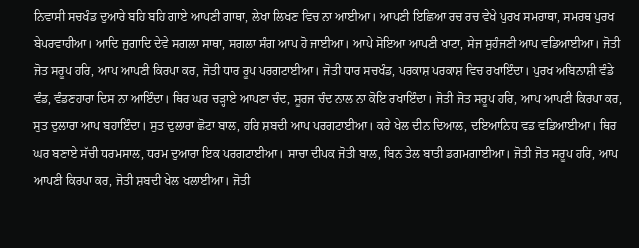ਨਿਵਾਸੀ ਸਚਖੰਡ ਦੁਆਰੇ ਬਹਿ ਬਹਿ ਗਾਏ ਆਪਣੀ ਗਾਥਾ, ਲੇਖਾ ਲਿਖਣ ਵਿਚ ਨਾ ਆਈਆ। ਆਪਣੀ ਇਛਿਆ ਰਚ ਰਚ ਵੇਖੇ ਪੁਰਖ ਸਮਰਾਥਾ, ਸਮਰਥ ਪੁਰਖ ਬੇਪਰਵਾਹੀਆ। ਆਦਿ ਜੁਗਾਦਿ ਦੇਵੇ ਸਗਲਾ ਸਾਥਾ, ਸਗਲਾ ਸੰਗ ਆਪ ਹੋ ਜਾਈਆ। ਆਪੇ ਸੋਇਆ ਆਪਣੀ ਖਾਟਾ, ਸੇਜ ਸੁਹੰਜਣੀ ਆਪ ਵਡਿਆਈਆ। ਜੋਤੀ ਜੋਤ ਸਰੂਪ ਹਰਿ, ਆਪ ਆਪਣੀ ਕਿਰਪਾ ਕਰ, ਜੋਤੀ ਧਾਰ ਰੂਪ ਪਰਗਟਾਈਆ। ਜੋਤੀ ਧਾਰ ਸਚਖੰਡ, ਪਰਕਾਸ਼ ਪਰਕਾਸ਼ ਵਿਚ ਰਖਾਇੰਦਾ। ਪੁਰਖ ਅਬਿਨਾਸ਼ੀ ਵੰਡੇ ਵੰਡ, ਵੰਡਣਹਾਰਾ ਦਿਸ ਨਾ ਆਇੰਦਾ। ਥਿਰ ਘਰ ਚੜ੍ਹਾਏ ਆਪਣਾ ਚੰਦ, ਸੂਰਜ ਚੰਦ ਨਾਲ ਨਾ ਕੋਇ ਰਖਾਇੰਦਾ। ਜੋਤੀ ਜੋਤ ਸਰੂਪ ਹਰਿ, ਆਪ ਆਪਣੀ ਕਿਰਪਾ ਕਰ, ਸੁਤ ਦੁਲਾਰਾ ਆਪ ਬਹਾਇੰਦਾ। ਸੁਤ ਦੁਲਾਰਾ ਛੋਟਾ ਬਾਲ, ਹਰਿ ਸ਼ਬਦੀ ਆਪ ਪਰਗਟਾਈਆ। ਕਰੇ ਖੇਲ ਦੀਨ ਦਿਆਲ, ਦਇਆਨਿਧ ਵਡ ਵਡਿਆਈਆ। ਥਿਰ ਘਰ ਬਣਾਏ ਸੱਚੀ ਧਰਮਸਾਲ, ਧਰਮ ਦੁਆਰਾ ਇਕ ਪਰਗਟਾਈਆ। ਸਾਚਾ ਦੀਪਕ ਜੋਤੀ ਬਾਲ, ਬਿਨ ਤੇਲ ਬਾਤੀ ਡਗਮਗਾਈਆ। ਜੋਤੀ ਜੋਤ ਸਰੂਪ ਹਰਿ, ਆਪ ਆਪਣੀ ਕਿਰਪਾ ਕਰ, ਜੋਤੀ ਸ਼ਬਦੀ ਖੇਲ ਖਲਾਈਆ। ਜੋਤੀ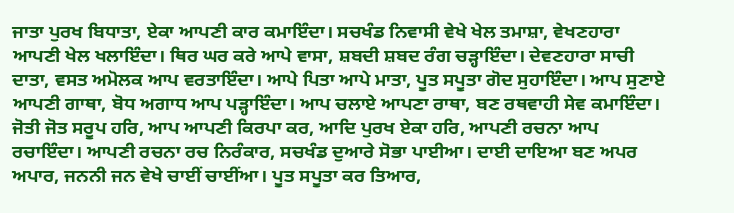ਜਾਤਾ ਪੁਰਖ ਬਿਧਾਤਾ, ਏਕਾ ਆਪਣੀ ਕਾਰ ਕਮਾਇੰਦਾ। ਸਚਖੰਡ ਨਿਵਾਸੀ ਵੇਖੇ ਖੇਲ ਤਮਾਸ਼ਾ, ਵੇਖਣਹਾਰਾ ਆਪਣੀ ਖੇਲ ਖਲਾਇੰਦਾ। ਥਿਰ ਘਰ ਕਰੇ ਆਪੇ ਵਾਸਾ, ਸ਼ਬਦੀ ਸ਼ਬਦ ਰੰਗ ਚੜ੍ਹਾਇੰਦਾ। ਦੇਵਣਹਾਰਾ ਸਾਚੀ ਦਾਤਾ, ਵਸਤ ਅਮੋਲਕ ਆਪ ਵਰਤਾਇੰਦਾ। ਆਪੇ ਪਿਤਾ ਆਪੇ ਮਾਤਾ, ਪੂਤ ਸਪੂਤਾ ਗੋਦ ਸੁਹਾਇੰਦਾ। ਆਪ ਸੁਣਾਏ ਆਪਣੀ ਗਾਥਾ, ਬੋਧ ਅਗਾਧ ਆਪ ਪੜ੍ਹਾਇੰਦਾ। ਆਪ ਚਲਾਏ ਆਪਣਾ ਰਾਥਾ, ਬਣ ਰਥਵਾਹੀ ਸੇਵ ਕਮਾਇੰਦਾ। ਜੋਤੀ ਜੋਤ ਸਰੂਪ ਹਰਿ, ਆਪ ਆਪਣੀ ਕਿਰਪਾ ਕਰ, ਆਦਿ ਪੁਰਖ ਏਕਾ ਹਰਿ, ਆਪਣੀ ਰਚਨਾ ਆਪ ਰਚਾਇੰਦਾ। ਆਪਣੀ ਰਚਨਾ ਰਚ ਨਿਰੰਕਾਰ, ਸਚਖੰਡ ਦੁਆਰੇ ਸੋਭਾ ਪਾਈਆ। ਦਾਈ ਦਾਇਆ ਬਣ ਅਪਰ ਅਪਾਰ, ਜਨਨੀ ਜਨ ਵੇਖੇ ਚਾਈਂ ਚਾਈਂਆ। ਪੂਤ ਸਪੂਤਾ ਕਰ ਤਿਆਰ,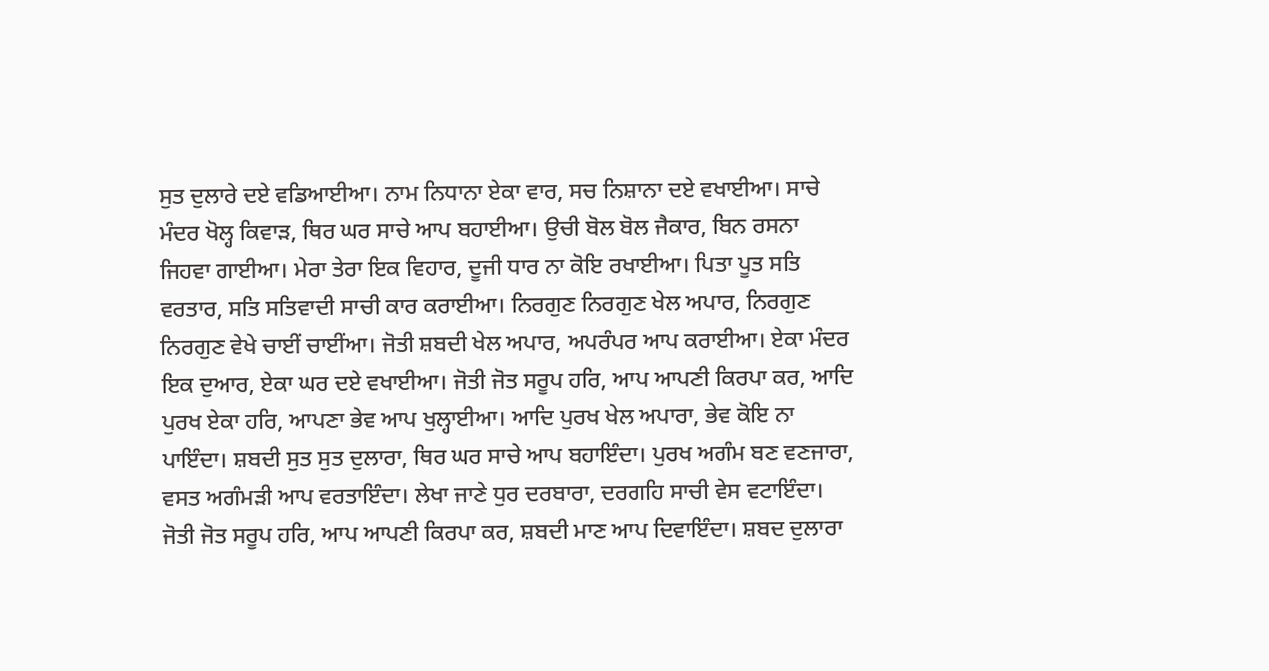ਸੁਤ ਦੁਲਾਰੇ ਦਏ ਵਡਿਆਈਆ। ਨਾਮ ਨਿਧਾਨਾ ਏਕਾ ਵਾਰ, ਸਚ ਨਿਸ਼ਾਨਾ ਦਏ ਵਖਾਈਆ। ਸਾਚੇ ਮੰਦਰ ਖੋਲ੍ਹ ਕਿਵਾੜ, ਥਿਰ ਘਰ ਸਾਚੇ ਆਪ ਬਹਾਈਆ। ਉਚੀ ਬੋਲ ਬੋਲ ਜੈਕਾਰ, ਬਿਨ ਰਸਨਾ ਜਿਹਵਾ ਗਾਈਆ। ਮੇਰਾ ਤੇਰਾ ਇਕ ਵਿਹਾਰ, ਦੂਜੀ ਧਾਰ ਨਾ ਕੋਇ ਰਖਾਈਆ। ਪਿਤਾ ਪੂਤ ਸਤਿ ਵਰਤਾਰ, ਸਤਿ ਸਤਿਵਾਦੀ ਸਾਚੀ ਕਾਰ ਕਰਾਈਆ। ਨਿਰਗੁਣ ਨਿਰਗੁਣ ਖੇਲ ਅਪਾਰ, ਨਿਰਗੁਣ ਨਿਰਗੁਣ ਵੇਖੇ ਚਾਈਂ ਚਾਈਂਆ। ਜੋਤੀ ਸ਼ਬਦੀ ਖੇਲ ਅਪਾਰ, ਅਪਰੰਪਰ ਆਪ ਕਰਾਈਆ। ਏਕਾ ਮੰਦਰ ਇਕ ਦੁਆਰ, ਏਕਾ ਘਰ ਦਏ ਵਖਾਈਆ। ਜੋਤੀ ਜੋਤ ਸਰੂਪ ਹਰਿ, ਆਪ ਆਪਣੀ ਕਿਰਪਾ ਕਰ, ਆਦਿ ਪੁਰਖ ਏਕਾ ਹਰਿ, ਆਪਣਾ ਭੇਵ ਆਪ ਖੁਲ੍ਹਾਈਆ। ਆਦਿ ਪੁਰਖ ਖੇਲ ਅਪਾਰਾ, ਭੇਵ ਕੋਇ ਨਾ ਪਾਇੰਦਾ। ਸ਼ਬਦੀ ਸੁਤ ਸੁਤ ਦੁਲਾਰਾ, ਥਿਰ ਘਰ ਸਾਚੇ ਆਪ ਬਹਾਇੰਦਾ। ਪੁਰਖ ਅਗੰਮ ਬਣ ਵਣਜਾਰਾ, ਵਸਤ ਅਗੰਮੜੀ ਆਪ ਵਰਤਾਇੰਦਾ। ਲੇਖਾ ਜਾਣੇ ਧੁਰ ਦਰਬਾਰਾ, ਦਰਗਹਿ ਸਾਚੀ ਵੇਸ ਵਟਾਇੰਦਾ। ਜੋਤੀ ਜੋਤ ਸਰੂਪ ਹਰਿ, ਆਪ ਆਪਣੀ ਕਿਰਪਾ ਕਰ, ਸ਼ਬਦੀ ਮਾਣ ਆਪ ਦਿਵਾਇੰਦਾ। ਸ਼ਬਦ ਦੁਲਾਰਾ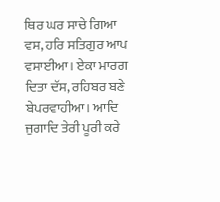ਥਿਰ ਘਰ ਸਾਚੇ ਗਿਆ ਵਸ, ਹਰਿ ਸਤਿਗੁਰ ਆਪ ਵਸਾਈਆ। ਏਕਾ ਮਾਰਗ ਦਿਤਾ ਦੱਸ, ਰਹਿਬਰ ਬਣੇ ਬੇਪਰਵਾਹੀਆ। ਆਦਿ ਜੁਗਾਦਿ ਤੇਰੀ ਪੂਰੀ ਕਰੇ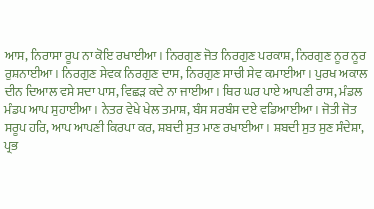ਆਸ, ਨਿਰਾਸਾ ਰੂਪ ਨਾ ਕੋਇ ਰਖਾਈਆ। ਨਿਰਗੁਣ ਜੋਤ ਨਿਰਗੁਣ ਪਰਕਾਸ਼, ਨਿਰਗੁਣ ਨੂਰ ਨੂਰ ਰੁਸ਼ਨਾਈਆ। ਨਿਰਗੁਣ ਸੇਵਕ ਨਿਰਗੁਣ ਦਾਸ, ਨਿਰਗੁਣ ਸਾਚੀ ਸੇਵ ਕਮਾਈਆ। ਪੁਰਖ ਅਕਾਲ ਦੀਨ ਦਿਆਲ ਵਸੇ ਸਦਾ ਪਾਸ, ਵਿਛੜ ਕਦੇ ਨਾ ਜਾਈਆ। ਥਿਰ ਘਰ ਪਾਏ ਆਪਣੀ ਰਾਸ, ਮੰਡਲ ਮੰਡਪ ਆਪ ਸੁਹਾਈਆ। ਨੇਤਰ ਵੇਖੇ ਖੇਲ ਤਮਾਸ਼, ਬੰਸ ਸਰਬੰਸ ਦਏ ਵਡਿਆਈਆ। ਜੋਤੀ ਜੋਤ ਸਰੂਪ ਹਰਿ, ਆਪ ਆਪਣੀ ਕਿਰਪਾ ਕਰ, ਸ਼ਬਦੀ ਸੁਤ ਮਾਣ ਰਖਾਈਆ। ਸ਼ਬਦੀ ਸੁਤ ਸੁਣ ਸੰਦੇਸ਼ਾ, ਪ੍ਰਭ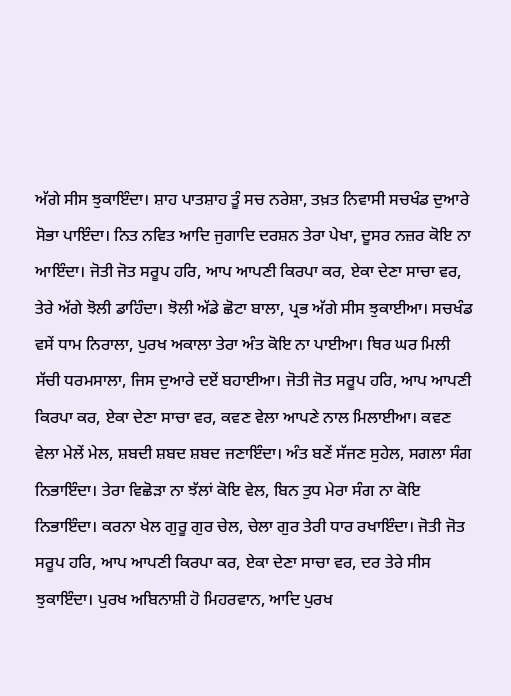ਅੱਗੇ ਸੀਸ ਝੁਕਾਇੰਦਾ। ਸ਼ਾਹ ਪਾਤਸ਼ਾਹ ਤੂੰ ਸਚ ਨਰੇਸ਼ਾ, ਤਖ਼ਤ ਨਿਵਾਸੀ ਸਚਖੰਡ ਦੁਆਰੇ ਸੋਭਾ ਪਾਇੰਦਾ। ਨਿਤ ਨਵਿਤ ਆਦਿ ਜੁਗਾਦਿ ਦਰਸ਼ਨ ਤੇਰਾ ਪੇਖਾ, ਦੂਸਰ ਨਜ਼ਰ ਕੋਇ ਨਾ ਆਇੰਦਾ। ਜੋਤੀ ਜੋਤ ਸਰੂਪ ਹਰਿ, ਆਪ ਆਪਣੀ ਕਿਰਪਾ ਕਰ, ਏਕਾ ਦੇਣਾ ਸਾਚਾ ਵਰ, ਤੇਰੇ ਅੱਗੇ ਝੋਲੀ ਡਾਹਿੰਦਾ। ਝੋਲੀ ਅੱਡੇ ਛੋਟਾ ਬਾਲਾ, ਪ੍ਰਭ ਅੱਗੇ ਸੀਸ ਝੁਕਾਈਆ। ਸਚਖੰਡ ਵਸੇਂ ਧਾਮ ਨਿਰਾਲਾ, ਪੁਰਖ ਅਕਾਲਾ ਤੇਰਾ ਅੰਤ ਕੋਇ ਨਾ ਪਾਈਆ। ਥਿਰ ਘਰ ਮਿਲੀ ਸੱਚੀ ਧਰਮਸਾਲਾ, ਜਿਸ ਦੁਆਰੇ ਦਏਂ ਬਹਾਈਆ। ਜੋਤੀ ਜੋਤ ਸਰੂਪ ਹਰਿ, ਆਪ ਆਪਣੀ ਕਿਰਪਾ ਕਰ, ਏਕਾ ਦੇਣਾ ਸਾਚਾ ਵਰ, ਕਵਣ ਵੇਲਾ ਆਪਣੇ ਨਾਲ ਮਿਲਾਈਆ। ਕਵਣ ਵੇਲਾ ਮੇਲੇਂ ਮੇਲ, ਸ਼ਬਦੀ ਸ਼ਬਦ ਸ਼ਬਦ ਜਣਾਇੰਦਾ। ਅੰਤ ਬਣੇਂ ਸੱਜਣ ਸੁਹੇਲ, ਸਗਲਾ ਸੰਗ ਨਿਭਾਇੰਦਾ। ਤੇਰਾ ਵਿਛੋੜਾ ਨਾ ਝੱਲਾਂ ਕੋਇ ਵੇਲ, ਬਿਨ ਤੁਧ ਮੇਰਾ ਸੰਗ ਨਾ ਕੋਇ ਨਿਭਾਇੰਦਾ। ਕਰਨਾ ਖੇਲ ਗੁਰੂ ਗੁਰ ਚੇਲ, ਚੇਲਾ ਗੁਰ ਤੇਰੀ ਧਾਰ ਰਖਾਇੰਦਾ। ਜੋਤੀ ਜੋਤ ਸਰੂਪ ਹਰਿ, ਆਪ ਆਪਣੀ ਕਿਰਪਾ ਕਰ, ਏਕਾ ਦੇਣਾ ਸਾਚਾ ਵਰ, ਦਰ ਤੇਰੇ ਸੀਸ ਝੁਕਾਇੰਦਾ। ਪੁਰਖ ਅਬਿਨਾਸ਼ੀ ਹੋ ਮਿਹਰਵਾਨ, ਆਦਿ ਪੁਰਖ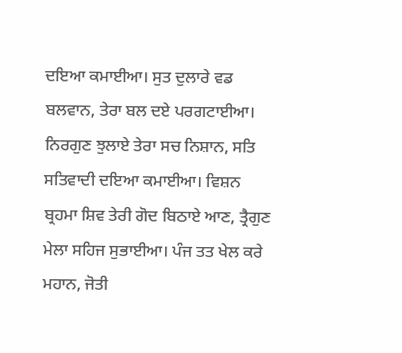ਦਇਆ ਕਮਾਈਆ। ਸੁਤ ਦੁਲਾਰੇ ਵਡ ਬਲਵਾਨ, ਤੇਰਾ ਬਲ ਦਏ ਪਰਗਟਾਈਆ। ਨਿਰਗੁਣ ਝੁਲਾਏ ਤੇਰਾ ਸਚ ਨਿਸ਼ਾਨ, ਸਤਿ ਸਤਿਵਾਦੀ ਦਇਆ ਕਮਾਈਆ। ਵਿਸ਼ਨ ਬ੍ਰਹਮਾ ਸ਼ਿਵ ਤੇਰੀ ਗੋਦ ਬਿਠਾਏ ਆਣ, ਤ੍ਰੈਗੁਣ ਮੇਲਾ ਸਹਿਜ ਸੁਭਾਈਆ। ਪੰਜ ਤਤ ਖੇਲ ਕਰੇ ਮਹਾਨ, ਜੋਤੀ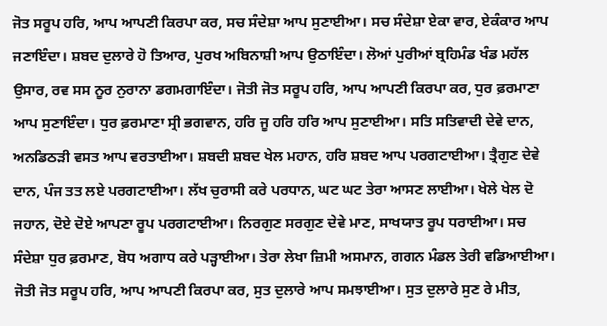ਜੋਤ ਸਰੂਪ ਹਰਿ, ਆਪ ਆਪਣੀ ਕਿਰਪਾ ਕਰ, ਸਚ ਸੰਦੇਸ਼ਾ ਆਪ ਸੁਣਾਈਆ। ਸਚ ਸੰਦੇਸ਼ਾ ਏਕਾ ਵਾਰ, ਏਕੰਕਾਰ ਆਪ ਜਣਾਇੰਦਾ। ਸ਼ਬਦ ਦੁਲਾਰੇ ਹੋ ਤਿਆਰ, ਪੁਰਖ ਅਬਿਨਾਸ਼ੀ ਆਪ ਉਠਾਇੰਦਾ। ਲੋਆਂ ਪੁਰੀਆਂ ਬ੍ਰਹਿਮੰਡ ਖੰਡ ਮਹੱਲ ਉਸਾਰ, ਰਵ ਸਸ ਨੂਰ ਨੁਰਾਨਾ ਡਗਮਗਾਇੰਦਾ। ਜੋਤੀ ਜੋਤ ਸਰੂਪ ਹਰਿ, ਆਪ ਆਪਣੀ ਕਿਰਪਾ ਕਰ, ਧੁਰ ਫ਼ਰਮਾਣਾ ਆਪ ਸੁਣਾਇੰਦਾ। ਧੁਰ ਫ਼ਰਮਾਣਾ ਸ੍ਰੀ ਭਗਵਾਨ, ਹਰਿ ਜੂ ਹਰਿ ਹਰਿ ਆਪ ਸੁਣਾਈਆ। ਸਤਿ ਸਤਿਵਾਦੀ ਦੇਵੇ ਦਾਨ, ਅਨਡਿਠੜੀ ਵਸਤ ਆਪ ਵਰਤਾਈਆ। ਸ਼ਬਦੀ ਸ਼ਬਦ ਖੇਲ ਮਹਾਨ, ਹਰਿ ਸ਼ਬਦ ਆਪ ਪਰਗਟਾਈਆ। ਤ੍ਰੈਗੁਣ ਦੇਵੇ ਦਾਨ, ਪੰਜ ਤਤ ਲਏ ਪਰਗਟਾਈਆ। ਲੱਖ ਚੁਰਾਸੀ ਕਰੇ ਪਰਧਾਨ, ਘਟ ਘਟ ਤੇਰਾ ਆਸਣ ਲਾਈਆ। ਖੇਲੇ ਖੇਲ ਦੋ ਜਹਾਨ, ਦੋਏ ਦੋਏ ਆਪਣਾ ਰੂਪ ਪਰਗਟਾਈਆ। ਨਿਰਗੁਣ ਸਰਗੁਣ ਦੇਵੇ ਮਾਣ, ਸਾਖਯਾਤ ਰੂਪ ਧਰਾਈਆ। ਸਚ ਸੰਦੇਸ਼ਾ ਧੁਰ ਫ਼ਰਮਾਣ, ਬੋਧ ਅਗਾਧ ਕਰੇ ਪੜ੍ਹਾਈਆ। ਤੇਰਾ ਲੇਖਾ ਜ਼ਿਮੀ ਅਸਮਾਨ, ਗਗਨ ਮੰਡਲ ਤੇਰੀ ਵਡਿਆਈਆ। ਜੋਤੀ ਜੋਤ ਸਰੂਪ ਹਰਿ, ਆਪ ਆਪਣੀ ਕਿਰਪਾ ਕਰ, ਸੁਤ ਦੁਲਾਰੇ ਆਪ ਸਮਝਾਈਆ। ਸੁਤ ਦੁਲਾਰੇ ਸੁਣ ਰੇ ਮੀਤ,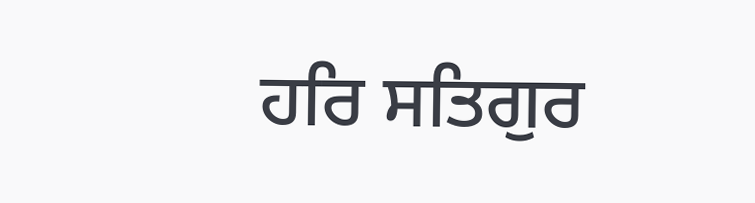ਹਰਿ ਸਤਿਗੁਰ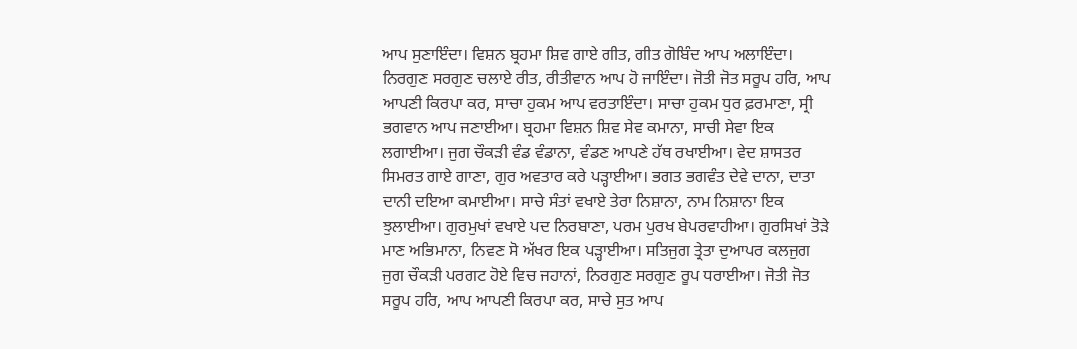ਆਪ ਸੁਣਾਇੰਦਾ। ਵਿਸ਼ਨ ਬ੍ਰਹਮਾ ਸ਼ਿਵ ਗਾਏ ਗੀਤ, ਗੀਤ ਗੋਬਿੰਦ ਆਪ ਅਲਾਇੰਦਾ। ਨਿਰਗੁਣ ਸਰਗੁਣ ਚਲਾਏ ਰੀਤ, ਰੀਤੀਵਾਨ ਆਪ ਹੋ ਜਾਇੰਦਾ। ਜੋਤੀ ਜੋਤ ਸਰੂਪ ਹਰਿ, ਆਪ ਆਪਣੀ ਕਿਰਪਾ ਕਰ, ਸਾਚਾ ਹੁਕਮ ਆਪ ਵਰਤਾਇੰਦਾ। ਸਾਚਾ ਹੁਕਮ ਧੁਰ ਫ਼ਰਮਾਣਾ, ਸ੍ਰੀ ਭਗਵਾਨ ਆਪ ਜਣਾਈਆ। ਬ੍ਰਹਮਾ ਵਿਸ਼ਨ ਸ਼ਿਵ ਸੇਵ ਕਮਾਨਾ, ਸਾਚੀ ਸੇਵਾ ਇਕ ਲਗਾਈਆ। ਜੁਗ ਚੌਕੜੀ ਵੰਡ ਵੰਡਾਨਾ, ਵੰਡਣ ਆਪਣੇ ਹੱਥ ਰਖਾਈਆ। ਵੇਦ ਸ਼ਾਸਤਰ ਸਿਮਰਤ ਗਾਏ ਗਾਣਾ, ਗੁਰ ਅਵਤਾਰ ਕਰੇ ਪੜ੍ਹਾਈਆ। ਭਗਤ ਭਗਵੰਤ ਦੇਵੇ ਦਾਨਾ, ਦਾਤਾ ਦਾਨੀ ਦਇਆ ਕਮਾਈਆ। ਸਾਚੇ ਸੰਤਾਂ ਵਖਾਏ ਤੇਰਾ ਨਿਸ਼ਾਨਾ, ਨਾਮ ਨਿਸ਼ਾਨਾ ਇਕ ਝੁਲਾਈਆ। ਗੁਰਮੁਖਾਂ ਵਖਾਏ ਪਦ ਨਿਰਬਾਣਾ, ਪਰਮ ਪੁਰਖ ਬੇਪਰਵਾਹੀਆ। ਗੁਰਸਿਖਾਂ ਤੋੜੇ ਮਾਣ ਅਭਿਮਾਨਾ, ਨਿਵਣ ਸੋ ਅੱਖਰ ਇਕ ਪੜ੍ਹਾਈਆ। ਸਤਿਜੁਗ ਤ੍ਰੇਤਾ ਦੁਆਪਰ ਕਲਜੁਗ ਜੁਗ ਚੌਕੜੀ ਪਰਗਟ ਹੋਏ ਵਿਚ ਜਹਾਨਾਂ, ਨਿਰਗੁਣ ਸਰਗੁਣ ਰੂਪ ਧਰਾਈਆ। ਜੋਤੀ ਜੋਤ ਸਰੂਪ ਹਰਿ, ਆਪ ਆਪਣੀ ਕਿਰਪਾ ਕਰ, ਸਾਚੇ ਸੁਤ ਆਪ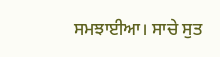ਸਮਝਾਈਆ। ਸਾਚੇ ਸੁਤ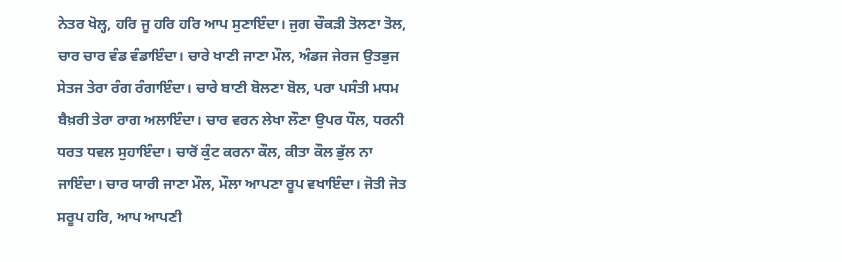ਨੇਤਰ ਖੋਲ੍ਹ, ਹਰਿ ਜੂ ਹਰਿ ਹਰਿ ਆਪ ਸੁਣਾਇੰਦਾ। ਜੁਗ ਚੌਕੜੀ ਤੋਲਣਾ ਤੋਲ, ਚਾਰ ਚਾਰ ਵੰਡ ਵੰਡਾਇੰਦਾ। ਚਾਰੇ ਖਾਣੀ ਜਾਣਾ ਮੌਲ, ਅੰਡਜ ਜੇਰਜ ਉਤਭੁਜ ਸੇਤਜ ਤੇਰਾ ਰੰਗ ਰੰਗਾਇੰਦਾ। ਚਾਰੇ ਬਾਣੀ ਬੋਲਣਾ ਬੋਲ, ਪਰਾ ਪਸੰਤੀ ਮਧਮ ਬੈਖ਼ਰੀ ਤੇਰਾ ਰਾਗ ਅਲਾਇੰਦਾ। ਚਾਰ ਵਰਨ ਲੇਖਾ ਲੌਣਾ ਉਪਰ ਧੌਲ, ਧਰਨੀ ਧਰਤ ਧਵਲ ਸੁਹਾਇੰਦਾ। ਚਾਰੋਂ ਕੁੰਟ ਕਰਨਾ ਕੌਲ, ਕੀਤਾ ਕੌਲ ਭੁੱਲ ਨਾ ਜਾਇੰਦਾ। ਚਾਰ ਯਾਰੀ ਜਾਣਾ ਮੌਲ, ਮੌਲਾ ਆਪਣਾ ਰੂਪ ਵਖਾਇੰਦਾ। ਜੋਤੀ ਜੋਤ ਸਰੂਪ ਹਰਿ, ਆਪ ਆਪਣੀ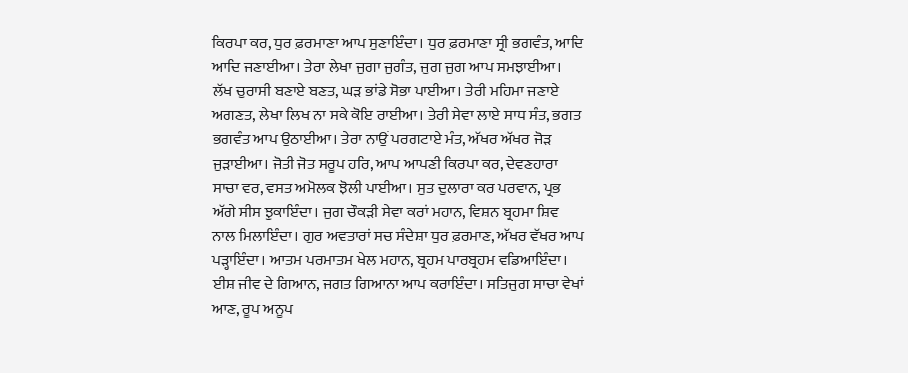ਕਿਰਪਾ ਕਰ, ਧੁਰ ਫ਼ਰਮਾਣਾ ਆਪ ਸੁਣਾਇੰਦਾ। ਧੁਰ ਫ਼ਰਮਾਣਾ ਸ੍ਰੀ ਭਗਵੰਤ, ਆਦਿ ਆਦਿ ਜਣਾਈਆ। ਤੇਰਾ ਲੇਖਾ ਜੁਗਾ ਜੁਗੰਤ, ਜੁਗ ਜੁਗ ਆਪ ਸਮਝਾਈਆ। ਲੱਖ ਚੁਰਾਸੀ ਬਣਾਏ ਬਣਤ, ਘੜ ਭਾਂਡੇ ਸੋਭਾ ਪਾਈਆ। ਤੇਰੀ ਮਹਿਮਾ ਜਣਾਏ ਅਗਣਤ, ਲੇਖਾ ਲਿਖ ਨਾ ਸਕੇ ਕੋਇ ਰਾਈਆ। ਤੇਰੀ ਸੇਵਾ ਲਾਏ ਸਾਧ ਸੰਤ, ਭਗਤ ਭਗਵੰਤ ਆਪ ਉਠਾਈਆ। ਤੇਰਾ ਨਾਉਂ ਪਰਗਟਾਏ ਮੰਤ, ਅੱਖਰ ਅੱਖਰ ਜੋੜ ਜੁੜਾਈਆ। ਜੋਤੀ ਜੋਤ ਸਰੂਪ ਹਰਿ, ਆਪ ਆਪਣੀ ਕਿਰਪਾ ਕਰ, ਦੇਵਣਹਾਰਾ ਸਾਚਾ ਵਰ, ਵਸਤ ਅਮੋਲਕ ਝੋਲੀ ਪਾਈਆ। ਸੁਤ ਦੁਲਾਰਾ ਕਰ ਪਰਵਾਨ, ਪ੍ਰਭ ਅੱਗੇ ਸੀਸ ਝੁਕਾਇੰਦਾ। ਜੁਗ ਚੌਕੜੀ ਸੇਵਾ ਕਰਾਂ ਮਹਾਨ, ਵਿਸ਼ਨ ਬ੍ਰਹਮਾ ਸ਼ਿਵ ਨਾਲ ਮਿਲਾਇੰਦਾ। ਗੁਰ ਅਵਤਾਰਾਂ ਸਚ ਸੰਦੇਸ਼ਾ ਧੁਰ ਫ਼ਰਮਾਣ, ਅੱਖਰ ਵੱਖਰ ਆਪ ਪੜ੍ਹਾਇੰਦਾ। ਆਤਮ ਪਰਮਾਤਮ ਖੇਲ ਮਹਾਨ, ਬ੍ਰਹਮ ਪਾਰਬ੍ਰਹਮ ਵਡਿਆਇੰਦਾ। ਈਸ਼ ਜੀਵ ਦੇ ਗਿਆਨ, ਜਗਤ ਗਿਆਨਾ ਆਪ ਕਰਾਇੰਦਾ। ਸਤਿਜੁਗ ਸਾਚਾ ਵੇਖਾਂ ਆਣ, ਰੂਪ ਅਨੂਪ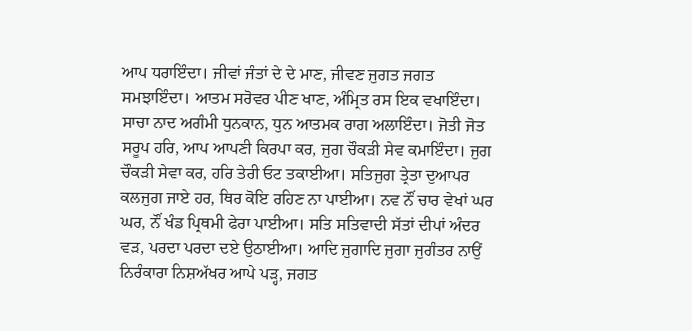ਆਪ ਧਰਾਇੰਦਾ। ਜੀਵਾਂ ਜੰਤਾਂ ਦੇ ਦੇ ਮਾਣ, ਜੀਵਣ ਜੁਗਤ ਜਗਤ ਸਮਝਾਇੰਦਾ। ਆਤਮ ਸਰੋਵਰ ਪੀਣ ਖਾਣ, ਅੰਮ੍ਰਿਤ ਰਸ ਇਕ ਵਖਾਇੰਦਾ। ਸਾਚਾ ਨਾਦ ਅਗੰਮੀ ਧੁਨਕਾਨ, ਧੁਨ ਆਤਮਕ ਰਾਗ ਅਲਾਇੰਦਾ। ਜੋਤੀ ਜੋਤ ਸਰੂਪ ਹਰਿ, ਆਪ ਆਪਣੀ ਕਿਰਪਾ ਕਰ, ਜੁਗ ਚੌਕੜੀ ਸੇਵ ਕਮਾਇੰਦਾ। ਜੁਗ ਚੌਕੜੀ ਸੇਵਾ ਕਰ, ਹਰਿ ਤੇਰੀ ਓਟ ਤਕਾਈਆ। ਸਤਿਜੁਗ ਤ੍ਰੇਤਾ ਦੁਆਪਰ ਕਲਜੁਗ ਜਾਏ ਹਰ, ਥਿਰ ਕੋਇ ਰਹਿਣ ਨਾ ਪਾਈਆ। ਨਵ ਨੌਂ ਚਾਰ ਵੇਖਾਂ ਘਰ ਘਰ, ਨੌਂ ਖੰਡ ਪ੍ਰਿਥਮੀ ਫੇਰਾ ਪਾਈਆ। ਸਤਿ ਸਤਿਵਾਦੀ ਸੱਤਾਂ ਦੀਪਾਂ ਅੰਦਰ ਵੜ, ਪਰਦਾ ਪਰਦਾ ਦਏ ਉਠਾਈਆ। ਆਦਿ ਜੁਗਾਦਿ ਜੁਗਾ ਜੁਗੰਤਰ ਨਾਉਂ ਨਿਰੰਕਾਰਾ ਨਿਸ਼ਅੱਖਰ ਆਪੇ ਪੜ੍ਹ, ਜਗਤ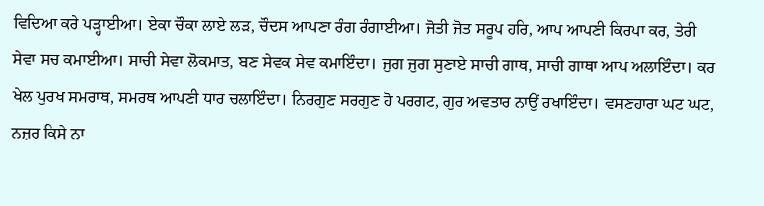ਵਿਦਿਆ ਕਰੇ ਪੜ੍ਹਾਈਆ। ਏਕਾ ਚੌਕਾ ਲਾਏ ਲੜ, ਚੌਦਸ ਆਪਣਾ ਰੰਗ ਰੰਗਾਈਆ। ਜੋਤੀ ਜੋਤ ਸਰੂਪ ਹਰਿ, ਆਪ ਆਪਣੀ ਕਿਰਪਾ ਕਰ, ਤੇਰੀ ਸੇਵਾ ਸਚ ਕਮਾਈਆ। ਸਾਚੀ ਸੇਵਾ ਲੋਕਮਾਤ, ਬਣ ਸੇਵਕ ਸੇਵ ਕਮਾਇੰਦਾ। ਜੁਗ ਜੁਗ ਸੁਣਾਏ ਸਾਚੀ ਗਾਥ, ਸਾਚੀ ਗਾਥਾ ਆਪ ਅਲਾਇੰਦਾ। ਕਰ ਖੇਲ ਪੁਰਖ ਸਮਰਾਥ, ਸਮਰਥ ਆਪਣੀ ਧਾਰ ਚਲਾਇੰਦਾ। ਨਿਰਗੁਣ ਸਰਗੁਣ ਹੋ ਪਰਗਟ, ਗੁਰ ਅਵਤਾਰ ਨਾਉਂ ਰਖਾਇੰਦਾ। ਵਸਣਹਾਰਾ ਘਟ ਘਟ, ਨਜ਼ਰ ਕਿਸੇ ਨਾ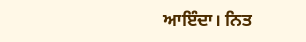ਆਇੰਦਾ। ਨਿਤ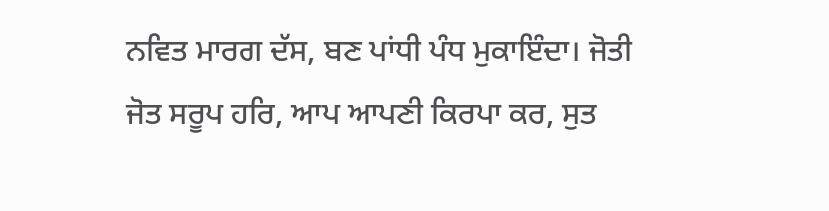ਨਵਿਤ ਮਾਰਗ ਦੱਸ, ਬਣ ਪਾਂਧੀ ਪੰਧ ਮੁਕਾਇੰਦਾ। ਜੋਤੀ ਜੋਤ ਸਰੂਪ ਹਰਿ, ਆਪ ਆਪਣੀ ਕਿਰਪਾ ਕਰ, ਸੁਤ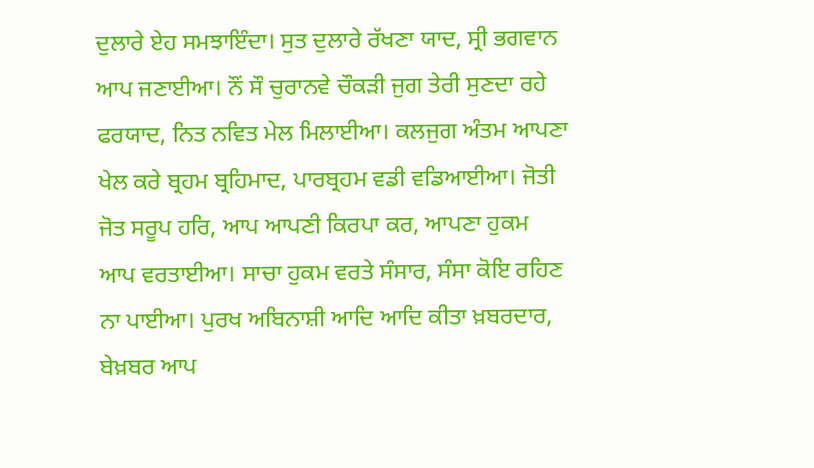ਦੁਲਾਰੇ ਏਹ ਸਮਝਾਇੰਦਾ। ਸੁਤ ਦੁਲਾਰੇ ਰੱਖਣਾ ਯਾਦ, ਸ੍ਰੀ ਭਗਵਾਨ ਆਪ ਜਣਾਈਆ। ਨੌਂ ਸੌ ਚੁਰਾਨਵੇ ਚੌਕੜੀ ਜੁਗ ਤੇਰੀ ਸੁਣਦਾ ਰਹੇ ਫਰਯਾਦ, ਨਿਤ ਨਵਿਤ ਮੇਲ ਮਿਲਾਈਆ। ਕਲਜੁਗ ਅੰਤਮ ਆਪਣਾ ਖੇਲ ਕਰੇ ਬ੍ਰਹਮ ਬ੍ਰਹਿਮਾਦ, ਪਾਰਬ੍ਰਹਮ ਵਡੀ ਵਡਿਆਈਆ। ਜੋਤੀ ਜੋਤ ਸਰੂਪ ਹਰਿ, ਆਪ ਆਪਣੀ ਕਿਰਪਾ ਕਰ, ਆਪਣਾ ਹੁਕਮ ਆਪ ਵਰਤਾਈਆ। ਸਾਚਾ ਹੁਕਮ ਵਰਤੇ ਸੰਸਾਰ, ਸੰਸਾ ਕੋਇ ਰਹਿਣ ਨਾ ਪਾਈਆ। ਪੁਰਖ ਅਬਿਨਾਸ਼ੀ ਆਦਿ ਆਦਿ ਕੀਤਾ ਖ਼ਬਰਦਾਰ, ਬੇਖ਼ਬਰ ਆਪ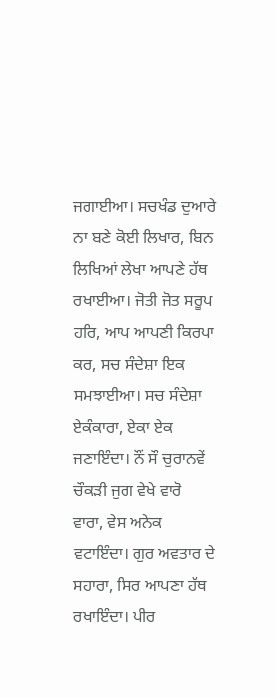ਜਗਾਈਆ। ਸਚਖੰਡ ਦੁਆਰੇ ਨਾ ਬਣੇ ਕੋਈ ਲਿਖਾਰ, ਬਿਨ ਲਿਖਿਆਂ ਲੇਖਾ ਆਪਣੇ ਹੱਥ ਰਖਾਈਆ। ਜੋਤੀ ਜੋਤ ਸਰੂਪ ਹਰਿ, ਆਪ ਆਪਣੀ ਕਿਰਪਾ ਕਰ, ਸਚ ਸੰਦੇਸ਼ਾ ਇਕ ਸਮਝਾਈਆ। ਸਚ ਸੰਦੇਸ਼ਾ ਏਕੰਕਾਰਾ, ਏਕਾ ਏਕ ਜਣਾਇੰਦਾ। ਨੌਂ ਸੌ ਚੁਰਾਨਵੇਂ ਚੌਕੜੀ ਜੁਗ ਵੇਖੇ ਵਾਰੋ ਵਾਰਾ, ਵੇਸ ਅਨੇਕ ਵਟਾਇੰਦਾ। ਗੁਰ ਅਵਤਾਰ ਦੇ ਸਹਾਰਾ, ਸਿਰ ਆਪਣਾ ਹੱਥ ਰਖਾਇੰਦਾ। ਪੀਰ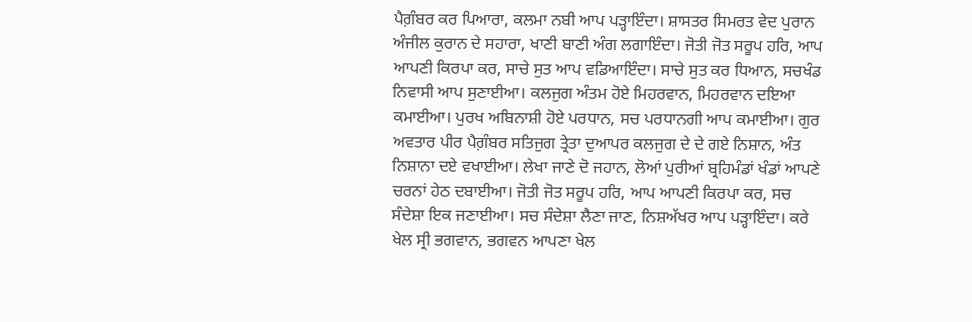ਪੈਗ਼ੰਬਰ ਕਰ ਪਿਆਰਾ, ਕਲਮਾ ਨਬੀ ਆਪ ਪੜ੍ਹਾਇੰਦਾ। ਸ਼ਾਸਤਰ ਸਿਮਰਤ ਵੇਦ ਪੁਰਾਨ ਅੰਜੀਲ ਕੁਰਾਨ ਦੇ ਸਹਾਰਾ, ਖਾਣੀ ਬਾਣੀ ਅੰਗ ਲਗਾਇੰਦਾ। ਜੋਤੀ ਜੋਤ ਸਰੂਪ ਹਰਿ, ਆਪ ਆਪਣੀ ਕਿਰਪਾ ਕਰ, ਸਾਚੇ ਸੁਤ ਆਪ ਵਡਿਆਇੰਦਾ। ਸਾਚੇ ਸੁਤ ਕਰ ਧਿਆਨ, ਸਚਖੰਡ ਨਿਵਾਸੀ ਆਪ ਸੁਣਾਈਆ। ਕਲਜੁਗ ਅੰਤਮ ਹੋਏ ਮਿਹਰਵਾਨ, ਮਿਹਰਵਾਨ ਦਇਆ ਕਮਾਈਆ। ਪੁਰਖ ਅਬਿਨਾਸ਼ੀ ਹੋਏ ਪਰਧਾਨ, ਸਚ ਪਰਧਾਨਗੀ ਆਪ ਕਮਾਈਆ। ਗੁਰ ਅਵਤਾਰ ਪੀਰ ਪੈਗ਼ੰਬਰ ਸਤਿਜੁਗ ਤ੍ਰੇਤਾ ਦੁਆਪਰ ਕਲਜੁਗ ਦੇ ਦੇ ਗਏ ਨਿਸ਼ਾਨ, ਅੰਤ ਨਿਸ਼ਾਨਾ ਦਏ ਵਖਾਈਆ। ਲੇਖਾ ਜਾਣੇ ਦੋ ਜਹਾਨ, ਲੋਆਂ ਪੁਰੀਆਂ ਬ੍ਰਹਿਮੰਡਾਂ ਖੰਡਾਂ ਆਪਣੇ ਚਰਨਾਂ ਹੇਠ ਦਬਾਈਆ। ਜੋਤੀ ਜੋਤ ਸਰੂਪ ਹਰਿ, ਆਪ ਆਪਣੀ ਕਿਰਪਾ ਕਰ, ਸਚ ਸੰਦੇਸ਼ਾ ਇਕ ਜਣਾਈਆ। ਸਚ ਸੰਦੇਸ਼ਾ ਲੈਣਾ ਜਾਣ, ਨਿਸ਼ਅੱਖਰ ਆਪ ਪੜ੍ਹਾਇੰਦਾ। ਕਰੇ ਖੇਲ ਸ੍ਰੀ ਭਗਵਾਨ, ਭਗਵਨ ਆਪਣਾ ਖੇਲ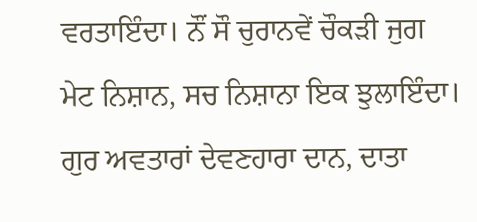ਵਰਤਾਇੰਦਾ। ਨੌਂ ਸੌ ਚੁਰਾਨਵੇਂ ਚੌਕੜੀ ਜੁਗ ਮੇਟ ਨਿਸ਼ਾਨ, ਸਚ ਨਿਸ਼ਾਨਾ ਇਕ ਝੁਲਾਇੰਦਾ। ਗੁਰ ਅਵਤਾਰਾਂ ਦੇਵਣਹਾਰਾ ਦਾਨ, ਦਾਤਾ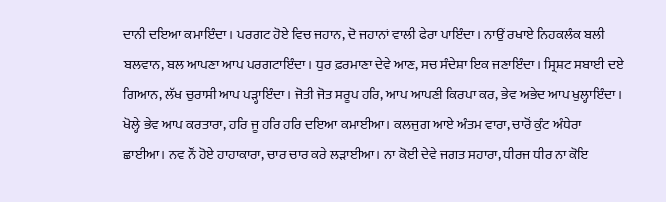ਦਾਨੀ ਦਇਆ ਕਮਾਇੰਦਾ। ਪਰਗਟ ਹੋਏ ਵਿਚ ਜਹਾਨ, ਦੋ ਜਹਾਨਾਂ ਵਾਲੀ ਫੇਰਾ ਪਾਇੰਦਾ। ਨਾਉਂ ਰਖਾਏ ਨਿਹਕਲੰਕ ਬਲੀ ਬਲਵਾਨ, ਬਲ ਆਪਣਾ ਆਪ ਪਰਗਟਾਇੰਦਾ। ਧੁਰ ਫ਼ਰਮਾਣਾ ਦੇਵੇ ਆਣ, ਸਚ ਸੰਦੇਸ਼ਾ ਇਕ ਜਣਾਇੰਦਾ। ਸ੍ਰਿਸ਼ਟ ਸਬਾਈ ਦਏ ਗਿਆਨ, ਲੱਖ ਚੁਰਾਸੀ ਆਪ ਪੜ੍ਹਾਇੰਦਾ। ਜੋਤੀ ਜੋਤ ਸਰੂਪ ਹਰਿ, ਆਪ ਆਪਣੀ ਕਿਰਪਾ ਕਰ, ਭੇਵ ਅਭੇਦ ਆਪ ਖੁਲ੍ਹਾਇੰਦਾ। ਖੋਲ੍ਹੇ ਭੇਵ ਆਪ ਕਰਤਾਰਾ, ਹਰਿ ਜੂ ਹਰਿ ਹਰਿ ਦਇਆ ਕਮਾਈਆ। ਕਲਜੁਗ ਆਏ ਅੰਤਮ ਵਾਰਾ, ਚਾਰੋਂ ਕੁੰਟ ਅੰਧੇਰਾ ਛਾਈਆ। ਨਵ ਨੌਂ ਹੋਏ ਹਾਹਾਕਾਰਾ, ਚਾਰ ਚਾਰ ਕਰੇ ਲੜਾਈਆ। ਨਾ ਕੋਈ ਦੇਵੇ ਜਗਤ ਸਹਾਰਾ, ਧੀਰਜ ਧੀਰ ਨਾ ਕੋਇ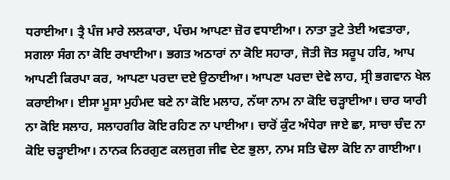ਧਰਾਈਆ। ਤ੍ਰੈ ਪੰਜ ਮਾਰੇ ਲਲਕਾਰਾ, ਪੰਚਮ ਆਪਣਾ ਜ਼ੋਰ ਵਧਾਈਆ। ਨਾਤਾ ਤੁਟੇ ਤੇਈ ਅਵਤਾਰਾ, ਸਗਲਾ ਸੰਗ ਨਾ ਕੋਇ ਰਖਾਈਆ। ਭਗਤ ਅਠਾਰਾਂ ਨਾ ਕੋਇ ਸਹਾਰਾ, ਜੋਤੀ ਜੋਤ ਸਰੂਪ ਹਰਿ, ਆਪ ਆਪਣੀ ਕਿਰਪਾ ਕਰ, ਆਪਣਾ ਪਰਦਾ ਦਏ ਉਠਾਈਆ। ਆਪਣਾ ਪਰਦਾ ਦੇਵੇ ਲਾਹ, ਸ੍ਰੀ ਭਗਵਾਨ ਖੇਲ ਕਰਾਈਆ। ਈਸਾ ਮੂਸਾ ਮੁਹੰਮਦ ਬਣੇ ਨਾ ਕੋਇ ਮਲਾਹ, ਨੱਯਾ ਨਾਮ ਨਾ ਕੋਇ ਚੜ੍ਹਾਈਆ। ਚਾਰ ਯਾਰੀ ਨਾ ਕੋਇ ਸਲਾਹ, ਸਲਾਹਗੀਰ ਕੋਇ ਰਹਿਣ ਨਾ ਪਾਈਆ। ਚਾਰੋਂ ਕੁੰਟ ਅੰਧੇਰਾ ਜਾਏ ਛਾ, ਸਾਚਾ ਚੰਦ ਨਾ ਕੋਇ ਚੜ੍ਹਾਈਆ। ਨਾਨਕ ਨਿਰਗੁਣ ਕਲਜੁਗ ਜੀਵ ਦੇਣ ਭੁਲਾ, ਨਾਮ ਸਤਿ ਢੋਲਾ ਕੋਇ ਨਾ ਗਾਈਆ।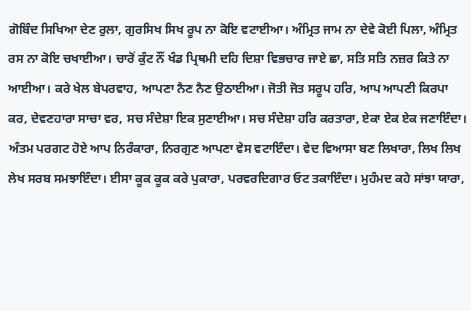ਗੋਬਿੰਦ ਸਿਖਿਆ ਦੇਣ ਰੁਲਾ, ਗੁਰਸਿਖ ਸਿਖ ਰੂਪ ਨਾ ਕੋਇ ਵਟਾਈਆ। ਅੰਮ੍ਰਿਤ ਜਾਮ ਨਾ ਦੇਵੇ ਕੋਈ ਪਿਲਾ, ਅੰਮ੍ਰਿਤ ਰਸ ਨਾ ਕੋਇ ਚਖਾਈਆ। ਚਾਰੋਂ ਕੁੰਟ ਨੌਂ ਖੰਡ ਪ੍ਰਿਥਮੀ ਦਹਿ ਦਿਸ਼ਾ ਵਿਭਚਾਰ ਜਾਏ ਛਾ, ਸਤਿ ਸਤਿ ਨਜ਼ਰ ਕਿਤੇ ਨਾ ਆਈਆ। ਕਰੇ ਖੇਲ ਬੇਪਰਵਾਹ, ਆਪਣਾ ਨੈਣ ਨੈਣ ਉਠਾਈਆ। ਜੋਤੀ ਜੋਤ ਸਰੂਪ ਹਰਿ, ਆਪ ਆਪਣੀ ਕਿਰਪਾ ਕਰ, ਦੇਵਣਹਾਰਾ ਸਾਚਾ ਵਰ, ਸਚ ਸੰਦੇਸ਼ਾ ਇਕ ਸੁਣਾਈਆ। ਸਚ ਸੰਦੇਸ਼ਾ ਹਰਿ ਕਰਤਾਰਾ, ਏਕਾ ਏਕ ਏਕ ਜਣਾਇੰਦਾ। ਅੰਤਮ ਪਰਗਟ ਹੋਏ ਆਪ ਨਿਰੰਕਾਰਾ, ਨਿਰਗੁਣ ਆਪਣਾ ਵੇਸ ਵਟਾਇੰਦਾ। ਵੇਦ ਵਿਆਸਾ ਬਣ ਲਿਖਾਰਾ, ਲਿਖ ਲਿਖ ਲੇਖ ਸਰਬ ਸਮਝਾਇੰਦਾ। ਈਸਾ ਕੂਕ ਕੂਕ ਕਰੇ ਪੁਕਾਰਾ, ਪਰਵਰਦਿਗਾਰ ਓਟ ਤਕਾਇੰਦਾ। ਮੁਹੰਮਦ ਕਹੇ ਸਾਂਝਾ ਯਾਰਾ,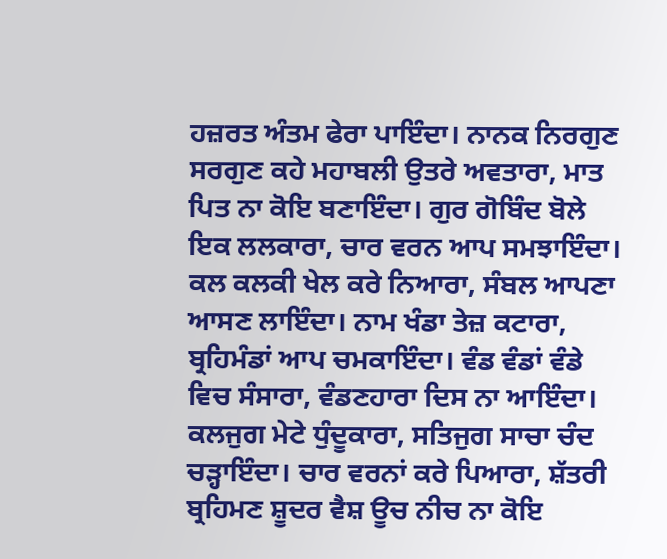ਹਜ਼ਰਤ ਅੰਤਮ ਫੇਰਾ ਪਾਇੰਦਾ। ਨਾਨਕ ਨਿਰਗੁਣ ਸਰਗੁਣ ਕਹੇ ਮਹਾਬਲੀ ਉਤਰੇ ਅਵਤਾਰਾ, ਮਾਤ ਪਿਤ ਨਾ ਕੋਇ ਬਣਾਇੰਦਾ। ਗੁਰ ਗੋਬਿੰਦ ਬੋਲੇ ਇਕ ਲਲਕਾਰਾ, ਚਾਰ ਵਰਨ ਆਪ ਸਮਝਾਇੰਦਾ। ਕਲ ਕਲਕੀ ਖੇਲ ਕਰੇ ਨਿਆਰਾ, ਸੰਬਲ ਆਪਣਾ ਆਸਣ ਲਾਇੰਦਾ। ਨਾਮ ਖੰਡਾ ਤੇਜ਼ ਕਟਾਰਾ, ਬ੍ਰਹਿਮੰਡਾਂ ਆਪ ਚਮਕਾਇੰਦਾ। ਵੰਡ ਵੰਡਾਂ ਵੰਡੇ ਵਿਚ ਸੰਸਾਰਾ, ਵੰਡਣਹਾਰਾ ਦਿਸ ਨਾ ਆਇੰਦਾ। ਕਲਜੁਗ ਮੇਟੇ ਧੁੰਦੂਕਾਰਾ, ਸਤਿਜੁਗ ਸਾਚਾ ਚੰਦ ਚੜ੍ਹਾਇੰਦਾ। ਚਾਰ ਵਰਨਾਂ ਕਰੇ ਪਿਆਰਾ, ਸ਼ੱਤਰੀ ਬ੍ਰਹਿਮਣ ਸ਼ੂਦਰ ਵੈਸ਼ ਊਚ ਨੀਚ ਨਾ ਕੋਇ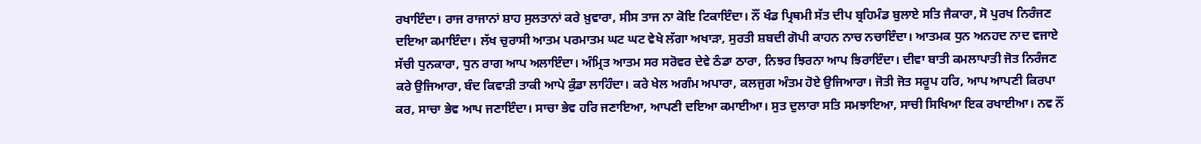ਰਖਾਇੰਦਾ। ਰਾਜ ਰਾਜਾਨਾਂ ਸ਼ਾਹ ਸੁਲਤਾਨਾਂ ਕਰੇ ਖ਼ੁਵਾਰਾ, ਸੀਸ ਤਾਜ ਨਾ ਕੋਇ ਟਿਕਾਇੰਦਾ। ਨੌਂ ਖੰਡ ਪ੍ਰਿਥਮੀ ਸੱਤ ਦੀਪ ਬ੍ਰਹਿਮੰਡ ਬੁਲਾਏ ਸਤਿ ਜੈਕਾਰਾ, ਸੋ ਪੁਰਖ ਨਿਰੰਜਣ ਦਇਆ ਕਮਾਇੰਦਾ। ਲੱਖ ਚੁਰਾਸੀ ਆਤਮ ਪਰਮਾਤਮ ਘਟ ਘਟ ਵੇਖੇ ਲੱਗਾ ਅਖਾੜਾ, ਸੁਰਤੀ ਸ਼ਬਦੀ ਗੋਪੀ ਕਾਹਨ ਨਾਚ ਨਚਾਇੰਦਾ। ਆਤਮਕ ਧੁਨ ਅਨਹਦ ਨਾਦ ਵਜਾਏ ਸੱਚੀ ਧੁਨਕਾਰਾ, ਧੁਨ ਰਾਗ ਆਪ ਅਲਾਇੰਦਾ। ਅੰਮ੍ਰਿਤ ਆਤਮ ਸਰ ਸਰੋਵਰ ਦੇਵੇ ਠੰਡਾ ਠਾਰਾ, ਨਿਝਰ ਝਿਰਨਾ ਆਪ ਝਿਰਾਇੰਦਾ। ਦੀਵਾ ਬਾਤੀ ਕਮਲਾਪਾਤੀ ਜੋਤ ਨਿਰੰਜਣ ਕਰੇ ਉਜਿਆਰਾ, ਬੰਦ ਕਿਵਾੜੀ ਤਾਕੀ ਆਪੇ ਕੁੰਡਾ ਲਾਹਿੰਦਾ। ਕਰੇ ਖੇਲ ਅਗੰਮ ਅਪਾਰਾ, ਕਲਜੁਗ ਅੰਤਮ ਹੋਏ ਉਜਿਆਰਾ। ਜੋਤੀ ਜੋਤ ਸਰੂਪ ਹਰਿ, ਆਪ ਆਪਣੀ ਕਿਰਪਾ ਕਰ, ਸਾਚਾ ਭੇਵ ਆਪ ਜਣਾਇੰਦਾ। ਸਾਚਾ ਭੇਵ ਹਰਿ ਜਣਾਇਆ, ਆਪਣੀ ਦਇਆ ਕਮਾਈਆ। ਸੁਤ ਦੁਲਾਰਾ ਸਤਿ ਸਮਝਾਇਆ, ਸਾਚੀ ਸਿਖਿਆ ਇਕ ਰਖਾਈਆ। ਨਵ ਨੌਂ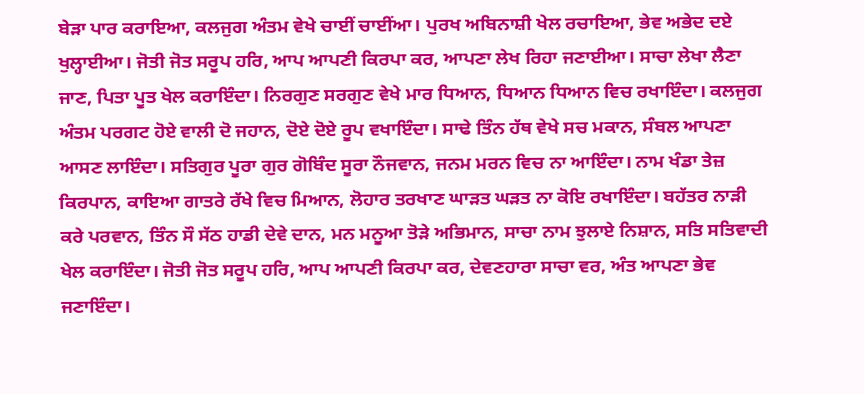ਬੇੜਾ ਪਾਰ ਕਰਾਇਆ, ਕਲਜੁਗ ਅੰਤਮ ਵੇਖੇ ਚਾਈਂ ਚਾਈਂਆ। ਪੁਰਖ ਅਬਿਨਾਸ਼ੀ ਖੇਲ ਰਚਾਇਆ, ਭੇਵ ਅਭੇਦ ਦਏ ਖੁਲ੍ਹਾਈਆ। ਜੋਤੀ ਜੋਤ ਸਰੂਪ ਹਰਿ, ਆਪ ਆਪਣੀ ਕਿਰਪਾ ਕਰ, ਆਪਣਾ ਲੇਖ ਰਿਹਾ ਜਣਾਈਆ। ਸਾਚਾ ਲੇਖਾ ਲੈਣਾ ਜਾਣ, ਪਿਤਾ ਪੂਤ ਖੇਲ ਕਰਾਇੰਦਾ। ਨਿਰਗੁਣ ਸਰਗੁਣ ਵੇਖੇ ਮਾਰ ਧਿਆਨ, ਧਿਆਨ ਧਿਆਨ ਵਿਚ ਰਖਾਇੰਦਾ। ਕਲਜੁਗ ਅੰਤਮ ਪਰਗਟ ਹੋਏ ਵਾਲੀ ਦੋ ਜਹਾਨ, ਦੋਏ ਦੋਏ ਰੂਪ ਵਖਾਇੰਦਾ। ਸਾਢੇ ਤਿੰਨ ਹੱਥ ਵੇਖੇ ਸਚ ਮਕਾਨ, ਸੰਬਲ ਆਪਣਾ ਆਸਣ ਲਾਇੰਦਾ। ਸਤਿਗੁਰ ਪੂਰਾ ਗੁਰ ਗੋਬਿੰਦ ਸੂਰਾ ਨੌਜਵਾਨ, ਜਨਮ ਮਰਨ ਵਿਚ ਨਾ ਆਇੰਦਾ। ਨਾਮ ਖੰਡਾ ਤੇਜ਼ ਕਿਰਪਾਨ, ਕਾਇਆ ਗਾਤਰੇ ਰੱਖੇ ਵਿਚ ਮਿਆਨ, ਲੋਹਾਰ ਤਰਖਾਣ ਘਾੜਤ ਘੜਤ ਨਾ ਕੋਇ ਰਖਾਇੰਦਾ। ਬਹੱਤਰ ਨਾੜੀ ਕਰੇ ਪਰਵਾਨ, ਤਿੰਨ ਸੌ ਸੱਠ ਹਾਡੀ ਦੇਵੇ ਦਾਨ, ਮਨ ਮਨੂਆ ਤੋੜੇ ਅਭਿਮਾਨ, ਸਾਚਾ ਨਾਮ ਝੁਲਾਏ ਨਿਸ਼ਾਨ, ਸਤਿ ਸਤਿਵਾਦੀ ਖੇਲ ਕਰਾਇੰਦਾ। ਜੋਤੀ ਜੋਤ ਸਰੂਪ ਹਰਿ, ਆਪ ਆਪਣੀ ਕਿਰਪਾ ਕਰ, ਦੇਵਣਹਾਰਾ ਸਾਚਾ ਵਰ, ਅੰਤ ਆਪਣਾ ਭੇਵ ਜਣਾਇੰਦਾ।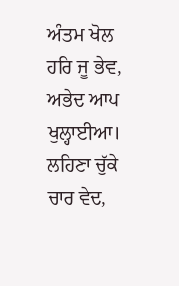ਅੰਤਮ ਖੋਲ ਹਰਿ ਜੂ ਭੇਵ, ਅਭੇਦ ਆਪ ਖੁਲ੍ਹਾਈਆ। ਲਹਿਣਾ ਚੁੱਕੇ ਚਾਰ ਵੇਦ,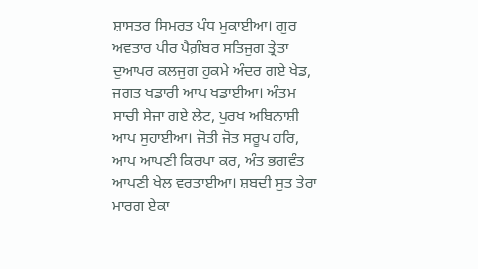ਸ਼ਾਸਤਰ ਸਿਮਰਤ ਪੰਧ ਮੁਕਾਈਆ। ਗੁਰ ਅਵਤਾਰ ਪੀਰ ਪੈਗ਼ੰਬਰ ਸਤਿਜੁਗ ਤ੍ਰੇਤਾ ਦੁਆਪਰ ਕਲਜੁਗ ਹੁਕਮੇ ਅੰਦਰ ਗਏ ਖੇਡ, ਜਗਤ ਖਡਾਰੀ ਆਪ ਖਡਾਈਆ। ਅੰਤਮ ਸਾਚੀ ਸੇਜਾ ਗਏ ਲੇਟ, ਪੁਰਖ ਅਬਿਨਾਸ਼ੀ ਆਪ ਸੁਹਾਈਆ। ਜੋਤੀ ਜੋਤ ਸਰੂਪ ਹਰਿ, ਆਪ ਆਪਣੀ ਕਿਰਪਾ ਕਰ, ਅੰਤ ਭਗਵੰਤ ਆਪਣੀ ਖੇਲ ਵਰਤਾਈਆ। ਸ਼ਬਦੀ ਸੁਤ ਤੇਰਾ ਮਾਰਗ ਏਕਾ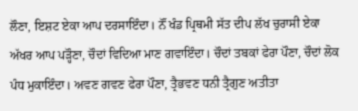ਲੌਣਾ, ਇਸ਼ਟ ਏਕਾ ਆਪ ਦਰਸਾਇੰਦਾ। ਨੌਂ ਖੰਡ ਪ੍ਰਿਥਮੀ ਸੱਤ ਦੀਪ ਲੱਖ ਚੁਰਾਸੀ ਏਕਾ ਅੱਖਰ ਆਪ ਪੜ੍ਹੌਣਾ, ਚੌਦਾਂ ਵਿਦਿਆ ਮਾਣ ਗਵਾਇੰਦਾ। ਚੌਦਾਂ ਤਬਕਾਂ ਫੇਰਾ ਪੌਣਾ, ਚੌਦਾਂ ਲੋਕ ਪੰਧ ਮੁਕਾਇੰਦਾ। ਅਵਣ ਗਵਣ ਫੇਰਾ ਪੌਣਾ, ਤ੍ਰੈਭਵਣ ਧਨੀ ਤ੍ਰੈਗੁਣ ਅਤੀਤਾ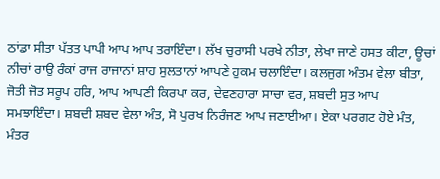ਠਾਂਡਾ ਸੀਤਾ ਪੱਤਤ ਪਾਪੀ ਆਪ ਆਪ ਤਰਾਇੰਦਾ। ਲੱਖ ਚੁਰਾਸੀ ਪਰਖੇ ਨੀਤਾ, ਲੇਖਾ ਜਾਣੇ ਹਸਤ ਕੀਟਾ, ਊਚਾਂ ਨੀਚਾਂ ਰਾਉ ਰੰਕਾਂ ਰਾਜ ਰਾਜਾਨਾਂ ਸ਼ਾਹ ਸੁਲਤਾਨਾਂ ਆਪਣੇ ਹੁਕਮ ਚਲਾਇੰਦਾ। ਕਲਜੁਗ ਅੰਤਮ ਵੇਲਾ ਬੀਤਾ, ਜੋਤੀ ਜੋਤ ਸਰੂਪ ਹਰਿ, ਆਪ ਆਪਣੀ ਕਿਰਪਾ ਕਰ, ਦੇਵਣਹਾਰਾ ਸਾਚਾ ਵਰ, ਸ਼ਬਦੀ ਸੁਤ ਆਪ ਸਮਝਾਇੰਦਾ। ਸ਼ਬਦੀ ਸ਼ਬਦ ਵੇਲਾ ਅੰਤ, ਸੋ ਪੁਰਖ ਨਿਰੰਜਣ ਆਪ ਜਣਾਈਆ। ਏਕਾ ਪਰਗਟ ਹੋਏ ਮੰਤ, ਮੰਤਰ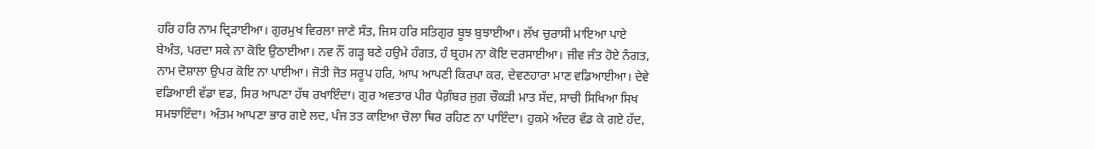ਹਰਿ ਹਰਿ ਨਾਮ ਦ੍ਰਿੜਾਈਆ। ਗੁਰਮੁਖ ਵਿਰਲਾ ਜਾਣੇ ਸੰਤ, ਜਿਸ ਹਰਿ ਸਤਿਗੁਰ ਬੂਝ ਬੁਝਾਈਆ। ਲੱਖ ਚੁਰਾਸੀ ਮਾਇਆ ਪਾਏ ਬੇਅੰਤ, ਪਰਦਾ ਸਕੇ ਨਾ ਕੋਇ ਉਠਾਈਆ। ਨਵ ਨੌਂ ਗੜ੍ਹ ਬਣੇ ਹਉਮੇ ਹੰਗਤ, ਹੰ ਬ੍ਰਹਮ ਨਾ ਕੋਇ ਦਰਸਾਈਆ। ਜੀਵ ਜੰਤ ਹੋਏ ਨੰਗਤ, ਨਾਮ ਦੋਸ਼ਾਲਾ ਉਪਰ ਕੋਇ ਨਾ ਪਾਈਆ। ਜੋਤੀ ਜੋਤ ਸਰੂਪ ਹਰਿ, ਆਪ ਆਪਣੀ ਕਿਰਪਾ ਕਰ, ਦੇਵਣਹਾਰਾ ਮਾਣ ਵਡਿਆਈਆ। ਦੇਵੇ ਵਡਿਆਈ ਵੱਡਾ ਵਡ, ਸਿਰ ਆਪਣਾ ਹੱਥ ਰਖਾਇੰਦਾ। ਗੁਰ ਅਵਤਾਰ ਪੀਰ ਪੈਗ਼ੰਬਰ ਜੁਗ ਚੌਕੜੀ ਮਾਤ ਸੱਦ, ਸਾਚੀ ਸਿਖਿਆ ਸਿਖ ਸਮਝਾਇੰਦਾ। ਅੰਤਮ ਆਪਣਾ ਭਾਰ ਗਏ ਲਦ, ਪੰਜ ਤਤ ਕਾਇਆ ਚੋਲਾ ਥਿਰ ਰਹਿਣ ਨਾ ਪਾਇੰਦਾ। ਹੁਕਮੇ ਅੰਦਰ ਵੰਡ ਕੇ ਗਏ ਹੱਦ,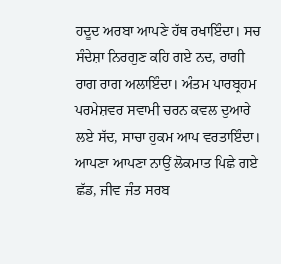ਹਦੂਦ ਅਰਬਾ ਆਪਣੇ ਹੱਥ ਰਖਾਇੰਦਾ। ਸਚ ਸੰਦੇਸ਼ਾ ਨਿਰਗੁਣ ਕਹਿ ਗਏ ਨਦ, ਰਾਗੀ ਰਾਗ ਰਾਗ ਅਲਾਇੰਦਾ। ਅੰਤਮ ਪਾਰਬ੍ਰਹਮ ਪਰਮੇਸ਼ਵਰ ਸਵਾਮੀ ਚਰਨ ਕਵਲ ਦੁਆਰੇ ਲਏ ਸੱਦ, ਸਾਚਾ ਹੁਕਮ ਆਪ ਵਰਤਾਇੰਦਾ। ਆਪਣਾ ਆਪਣਾ ਨਾਉਂ ਲੋਕਮਾਤ ਪਿਛੇ ਗਏ ਛੱਡ, ਜੀਵ ਜੰਤ ਸਰਬ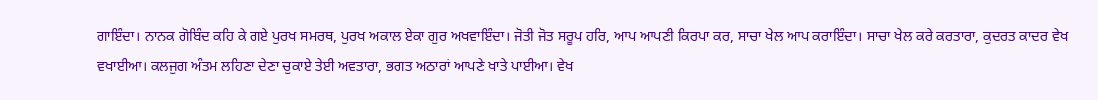ਗਾਇੰਦਾ। ਨਾਨਕ ਗੋਬਿੰਦ ਕਹਿ ਕੇ ਗਏ ਪੁਰਖ ਸਮਰਥ, ਪੁਰਖ ਅਕਾਲ ਏਕਾ ਗੁਰ ਅਖਵਾਇੰਦਾ। ਜੋਤੀ ਜੋਤ ਸਰੂਪ ਹਰਿ, ਆਪ ਆਪਣੀ ਕਿਰਪਾ ਕਰ, ਸਾਚਾ ਖੇਲ ਆਪ ਕਰਾਇੰਦਾ। ਸਾਚਾ ਖੇਲ ਕਰੇ ਕਰਤਾਰਾ, ਕੁਦਰਤ ਕਾਦਰ ਵੇਖ ਵਖਾਈਆ। ਕਲਜੁਗ ਅੰਤਮ ਲਹਿਣਾ ਦੇਣਾ ਚੁਕਾਏ ਤੇਈ ਅਵਤਾਰਾ, ਭਗਤ ਅਠਾਰਾਂ ਆਪਣੇ ਖਾਤੇ ਪਾਈਆ। ਵੇਖ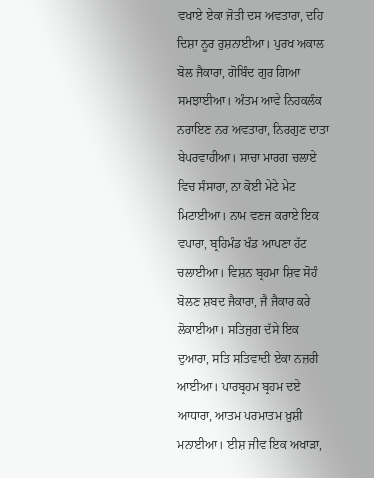ਵਖਾਏ ਏਕਾ ਜੋਤੀ ਦਸ ਅਵਤਾਰਾ, ਦਹਿ ਦਿਸ਼ਾ ਨੂਰ ਰੁਸ਼ਨਾਈਆ। ਪੁਰਖ ਅਕਾਲ ਬੋਲ ਜੈਕਾਰਾ, ਗੋਬਿੰਦ ਗੁਰ ਗਿਆ ਸਮਝਾਈਆ। ਅੰਤਮ ਆਵੇ ਨਿਹਕਲੰਕ ਨਰਾਇਣ ਨਰ ਅਵਤਾਰਾ, ਨਿਰਗੁਣ ਦਾਤਾ ਬੇਪਰਵਾਹੀਆ। ਸਾਚਾ ਮਾਰਗ ਚਲਾਏ ਵਿਚ ਸੰਸਾਰਾ, ਨਾ ਕੋਈ ਮੇਟੇ ਮੇਟ ਮਿਟਾਈਆ। ਨਾਮ ਵਣਜ ਕਰਾਏ ਇਕ ਵਪਾਰਾ, ਬ੍ਰਹਿਮੰਡ ਖੰਡ ਆਪਣਾ ਹੱਟ ਚਲਾਈਆ। ਵਿਸ਼ਨ ਬ੍ਰਹਮਾ ਸ਼ਿਵ ਸੋਹੰ ਬੋਲਣ ਸ਼ਬਦ ਜੈਕਾਰਾ, ਜੈ ਜੈਕਾਰ ਕਰੇ ਲੋਕਾਈਆ। ਸਤਿਜੁਗ ਦੱਸੇ ਇਕ ਦੁਆਰਾ, ਸਤਿ ਸਤਿਵਾਦੀ ਏਕਾ ਨਜ਼ਰੀ ਆਈਆ। ਪਾਰਬ੍ਰਹਮ ਬ੍ਰਹਮ ਦਏ ਆਧਾਰਾ, ਆਤਮ ਪਰਮਾਤਮ ਖ਼ੁਸ਼ੀ ਮਨਾਈਆ। ਈਸ਼ ਜੀਵ ਇਕ ਅਖਾੜਾ,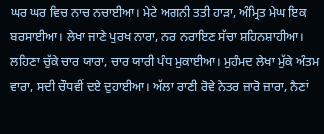ਘਰ ਘਰ ਵਿਚ ਨਾਚ ਨਚਾਈਆ। ਮੇਟੇ ਅਗਨੀ ਤਤੀ ਹਾੜਾ, ਅੰਮ੍ਰਿਤ ਮੇਘ ਇਕ ਬਰਸਾਈਆ। ਲੇਖਾ ਜਾਣੇ ਪੁਰਖ ਨਾਰਾ, ਨਰ ਨਰਾਇਣ ਸੱਚਾ ਸ਼ਹਿਨਸ਼ਾਹੀਆ। ਲਹਿਣਾ ਚੁੱਕੇ ਚਾਰ ਯਾਰਾ, ਚਾਰ ਯਾਰੀ ਪੰਧ ਮੁਕਾਈਆ। ਮੁਹੰਮਦ ਲੇਖਾ ਮੁੱਕੇ ਅੰਤਮ ਵਾਰਾ, ਸਦੀ ਚੌਧਵੀਂ ਦਏ ਦੁਹਾਈਆ। ਅੱਲਾ ਰਾਣੀ ਰੋਵੇ ਨੇਤਰ ਜ਼ਾਰੋ ਜ਼ਾਰਾ, ਨੈਣਾਂ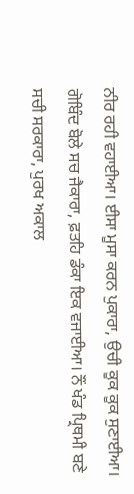ਨੀਰ ਰਹੀ ਵਹਾਈਆ। ਈਸਾ ਮੂਸਾ ਕਰਨ ਪੁਕਾਰਾ, ਉਚੀ ਕੂਕ ਕੂਕ ਸੁਣਾਈਆ। ਗੋਬਿੰਦ ਬੋਲੇ ਸਚ ਜੈਕਾਰਾ, ਫ਼ਤਹਿ ਡੰਕਾ ਇਕ ਵਜਾਈਆ। ਨੌਂ ਖੰਡ ਪ੍ਰਿਥਮੀ ਬਣੇ ਸਚੀ ਸਰਕਾਰਾ, ਪੁਰਖ ਅਕਾਲ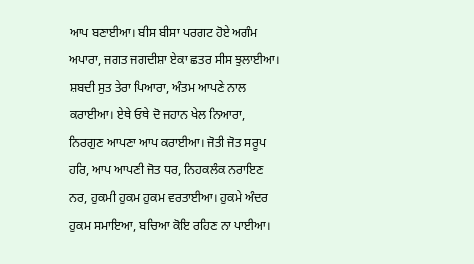ਆਪ ਬਣਾਈਆ। ਬੀਸ ਬੀਸਾ ਪਰਗਟ ਹੋਏ ਅਗੰਮ ਅਪਾਰਾ, ਜਗਤ ਜਗਦੀਸ਼ਾ ਏਕਾ ਛਤਰ ਸੀਸ ਝੁਲਾਈਆ। ਸ਼ਬਦੀ ਸੁਤ ਤੇਰਾ ਪਿਆਰਾ, ਅੰਤਮ ਆਪਣੇ ਨਾਲ ਕਰਾਈਆ। ਏਥੇ ਓਥੇ ਦੋ ਜਹਾਨ ਖੇਲ ਨਿਆਰਾ, ਨਿਰਗੁਣ ਆਪਣਾ ਆਪ ਕਰਾਈਆ। ਜੋਤੀ ਜੋਤ ਸਰੂਪ ਹਰਿ, ਆਪ ਆਪਣੀ ਜੋਤ ਧਰ, ਨਿਹਕਲੰਕ ਨਰਾਇਣ ਨਰ, ਹੁਕਮੀ ਹੁਕਮ ਹੁਕਮ ਵਰਤਾਈਆ। ਹੁਕਮੇ ਅੰਦਰ ਹੁਕਮ ਸਮਾਇਆ, ਬਚਿਆ ਕੋਇ ਰਹਿਣ ਨਾ ਪਾਈਆ।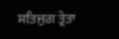ਸਤਿਜੁਗ ਤ੍ਰੇਤਾ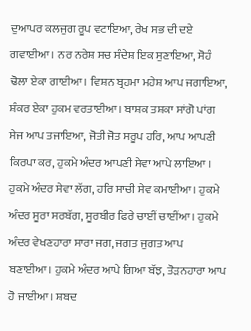ਦੁਆਪਰ ਕਲਜੁਗ ਰੂਪ ਵਟਾਇਆ, ਰੇਖ ਸਭ ਦੀ ਦਏ ਗਵਾਈਆ। ਨਰ ਨਰੇਸ਼ ਸਚ ਸੰਦੇਸ਼ ਇਕ ਸੁਣਾਇਆ, ਸੋਹੰ ਢੋਲਾ ਏਕਾ ਗਾਈਆ। ਵਿਸ਼ਨ ਬ੍ਰਹਮਾ ਮਹੇਸ਼ ਆਪ ਜਗਾਇਆ, ਸ਼ੰਕਰ ਏਕਾ ਹੁਕਮ ਵਰਤਾਈਆ। ਬਾਸ਼ਕ ਤਸ਼ਕਾ ਸਾਂਗੋ ਪਾਂਗ ਸੇਜ ਆਪ ਤਜਾਇਆ, ਜੋਤੀ ਜੋਤ ਸਰੂਪ ਹਰਿ, ਆਪ ਆਪਣੀ ਕਿਰਪਾ ਕਰ, ਹੁਕਮੇ ਅੰਦਰ ਆਪਣੀ ਸੇਵਾ ਆਪੇ ਲਾਇਆ । ਹੁਕਮੇ ਅੰਦਰ ਸੇਵਾ ਲੱਗ, ਹਰਿ ਸਾਚੀ ਸੇਵ ਕਮਾਈਆ। ਹੁਕਮੇ ਅੰਦਰ ਸੂਰਾ ਸਰਬੱਗ, ਸੂਰਬੀਰ ਫਿਰੇ ਚਾਈਂ ਚਾਈਂਆ। ਹੁਕਮੇ ਅੰਦਰ ਵੇਖਣਹਾਰਾ ਸਾਰਾ ਜਗ, ਜਗਤ ਜੁਗਤ ਆਪ ਬਣਾਈਆ। ਹੁਕਮੇ ਅੰਦਰ ਆਪੇ ਗਿਆ ਬੱਝ, ਤੋੜਨਹਾਰਾ ਆਪ ਹੋ ਜਾਈਆ। ਸ਼ਬਦ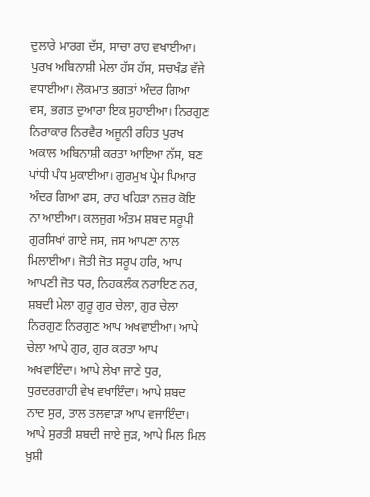ਦੁਲਾਰੇ ਮਾਰਗ ਦੱਸ, ਸਾਚਾ ਰਾਹ ਵਖਾਈਆ। ਪੁਰਖ ਅਬਿਨਾਸ਼ੀ ਮੇਲਾ ਹੱਸ ਹੱਸ, ਸਚਖੰਡ ਵੱਜੇ ਵਧਾਈਆ। ਲੋਕਮਾਤ ਭਗਤਾਂ ਅੰਦਰ ਗਿਆ ਵਸ, ਭਗਤ ਦੁਆਰਾ ਇਕ ਸੁਹਾਈਆ। ਨਿਰਗੁਣ ਨਿਰਾਕਾਰ ਨਿਰਵੈਰ ਅਜੂਨੀ ਰਹਿਤ ਪੁਰਖ ਅਕਾਲ ਅਬਿਨਾਸ਼ੀ ਕਰਤਾ ਆਇਆ ਨੱਸ, ਬਣ ਪਾਂਧੀ ਪੰਧ ਮੁਕਾਈਆ। ਗੁਰਮੁਖ ਪ੍ਰੇਮ ਪਿਆਰ ਅੰਦਰ ਗਿਆ ਫਸ, ਰਾਹ ਖਹਿੜਾ ਨਜ਼ਰ ਕੋਇ ਨਾ ਆਈਆ। ਕਲਜੁਗ ਅੰਤਮ ਸ਼ਬਦ ਸਰੂਪੀ ਗੁਰਸਿਖਾਂ ਗਾਏ ਜਸ, ਜਸ ਆਪਣਾ ਨਾਲ ਮਿਲਾਈਆ। ਜੋਤੀ ਜੋਤ ਸਰੂਪ ਹਰਿ, ਆਪ ਆਪਣੀ ਜੋਤ ਧਰ, ਨਿਹਕਲੰਕ ਨਰਾਇਣ ਨਰ, ਸ਼ਬਦੀ ਮੇਲਾ ਗੁਰੂ ਗੁਰ ਚੇਲਾ, ਗੁਰ ਚੇਲਾ ਨਿਰਗੁਣ ਨਿਰਗੁਣ ਆਪ ਅਖਵਾਈਆ। ਆਪੇ ਚੇਲਾ ਆਪੇ ਗੁਰ, ਗੁਰ ਕਰਤਾ ਆਪ ਅਖਵਾਇੰਦਾ। ਆਪੇ ਲੇਖਾ ਜਾਣੇ ਧੁਰ, ਧੁਰਦਰਗਾਹੀ ਵੇਖ ਵਖਾਇੰਦਾ। ਆਪੇ ਸ਼ਬਦ ਨਾਦ ਸੁਰ, ਤਾਲ ਤਲਵਾੜਾ ਆਪ ਵਜਾਇੰਦਾ। ਆਪੇ ਸੁਰਤੀ ਸ਼ਬਦੀ ਜਾਏ ਜੁੜ, ਆਪੇ ਮਿਲ ਮਿਲ ਖ਼ੁਸ਼ੀ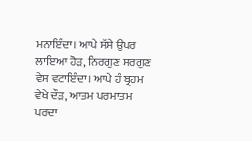ਮਨਾਇੰਦਾ। ਆਪੇ ਸੱਸੇ ਉਪਰ ਲਾਇਆ ਹੋੜ, ਨਿਰਗੁਣ ਸਰਗੁਣ ਵੇਸ ਵਟਾਇੰਦਾ। ਆਪੇ ਹੰ ਬ੍ਰਹਮ ਵੇਖੇ ਦੌੜ, ਆਤਮ ਪਰਮਾਤਮ ਪਰਦਾ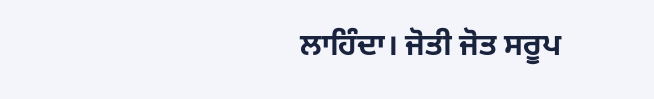ਲਾਹਿੰਦਾ। ਜੋਤੀ ਜੋਤ ਸਰੂਪ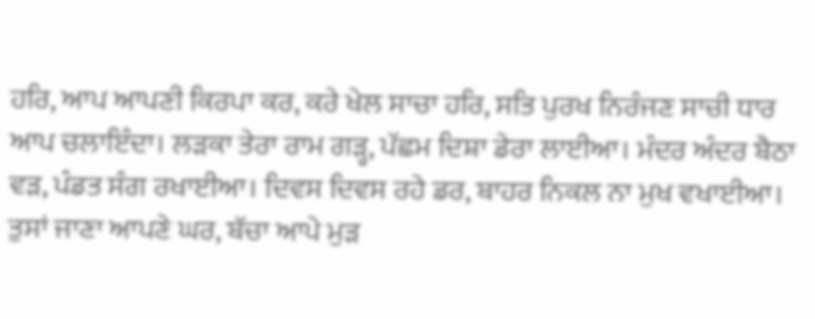ਹਰਿ, ਆਪ ਆਪਣੀ ਕਿਰਪਾ ਕਰ, ਕਰੇ ਖੇਲ ਸਾਚਾ ਹਰਿ, ਸਤਿ ਪੁਰਖ ਨਿਰੰਜਣ ਸਾਚੀ ਧਾਰ ਆਪ ਚਲਾਇੰਦਾ। ਲੜਕਾ ਤੇਰਾ ਰਾਮ ਗੜ੍ਹ, ਪੱਛਮ ਦਿਸ਼ਾ ਡੇਰਾ ਲਾਈਆ। ਮੰਦਰ ਅੰਦਰ ਬੈਠਾ ਵੜ, ਪੰਡਤ ਸੰਗ ਰਖਾਈਆ। ਦਿਵਸ ਦਿਵਸ ਰਹੇ ਡਰ, ਬਾਹਰ ਨਿਕਲ ਨਾ ਮੁਖ ਵਖਾਈਆ। ਤੁਸਾਂ ਜਾਣਾ ਆਪਣੇ ਘਰ, ਬੱਚਾ ਆਪੇ ਮੁੜ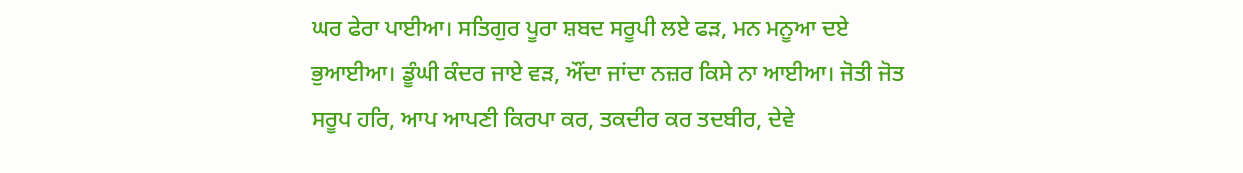ਘਰ ਫੇਰਾ ਪਾਈਆ। ਸਤਿਗੁਰ ਪੂਰਾ ਸ਼ਬਦ ਸਰੂਪੀ ਲਏ ਫੜ, ਮਨ ਮਨੂਆ ਦਏ ਭੁਆਈਆ। ਡੂੰਘੀ ਕੰਦਰ ਜਾਏ ਵੜ, ਔਂਦਾ ਜਾਂਦਾ ਨਜ਼ਰ ਕਿਸੇ ਨਾ ਆਈਆ। ਜੋਤੀ ਜੋਤ ਸਰੂਪ ਹਰਿ, ਆਪ ਆਪਣੀ ਕਿਰਪਾ ਕਰ, ਤਕਦੀਰ ਕਰ ਤਦਬੀਰ, ਦੇਵੇ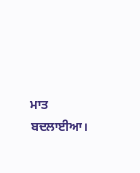ਮਾਤ ਬਦਲਾਈਆ।